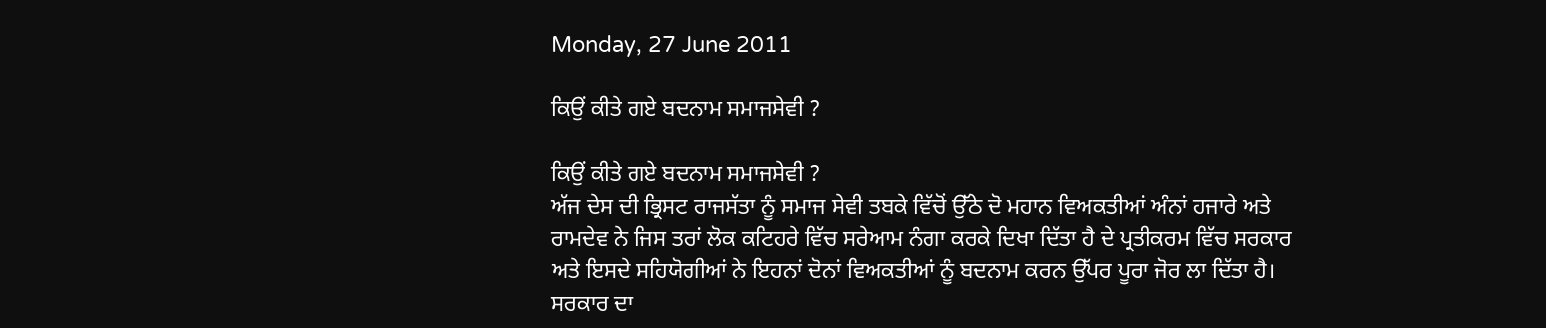Monday, 27 June 2011

ਕਿਉਂ ਕੀਤੇ ਗਏ ਬਦਨਾਮ ਸਮਾਜਸੇਵੀ ?

ਕਿਉਂ ਕੀਤੇ ਗਏ ਬਦਨਾਮ ਸਮਾਜਸੇਵੀ ?
ਅੱਜ ਦੇਸ ਦੀ ਭ੍ਰਿਸਟ ਰਾਜਸੱਤਾ ਨੂੰ ਸਮਾਜ ਸੇਵੀ ਤਬਕੇ ਵਿੱਚੋਂ ਉੱਠੇ ਦੋ ਮਹਾਨ ਵਿਅਕਤੀਆਂ ਅੰਨਾਂ ਹਜਾਰੇ ਅਤੇ ਰਾਮਦੇਵ ਨੇ ਜਿਸ ਤਰਾਂ ਲੋਕ ਕਟਿਹਰੇ ਵਿੱਚ ਸਰੇਆਮ ਨੰਗਾ ਕਰਕੇ ਦਿਖਾ ਦਿੱਤਾ ਹੈ ਦੇ ਪ੍ਰਤੀਕਰਮ ਵਿੱਚ ਸਰਕਾਰ ਅਤੇ ਇਸਦੇ ਸਹਿਯੋਗੀਆਂ ਨੇ ਇਹਨਾਂ ਦੋਨਾਂ ਵਿਅਕਤੀਆਂ ਨੂੰ ਬਦਨਾਮ ਕਰਨ ਉੱਪਰ ਪੂਰਾ ਜੋਰ ਲਾ ਦਿੱਤਾ ਹੈ। ਸਰਕਾਰ ਦਾ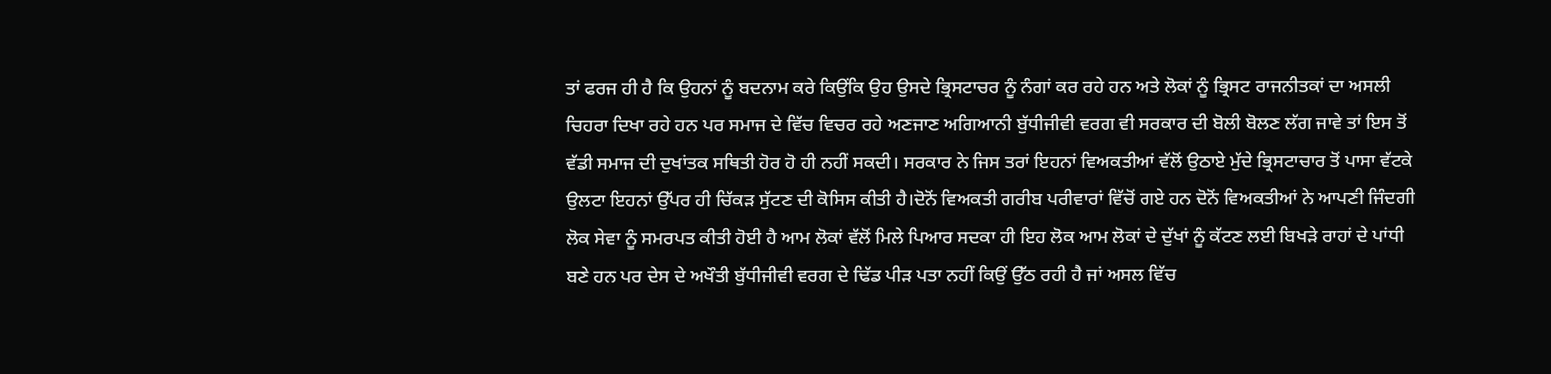ਤਾਂ ਫਰਜ ਹੀ ਹੈ ਕਿ ਉਹਨਾਂ ਨੂੰ ਬਦਨਾਮ ਕਰੇ ਕਿਉਂਕਿ ਉਹ ਉਸਦੇ ਭ੍ਰਿਸਟਾਚਰ ਨੂੰ ਨੰਗਾਂ ਕਰ ਰਹੇ ਹਨ ਅਤੇ ਲੋਕਾਂ ਨੂੰ ਭ੍ਰਿਸਟ ਰਾਜਨੀਤਕਾਂ ਦਾ ਅਸਲੀ ਚਿਹਰਾ ਦਿਖਾ ਰਹੇ ਹਨ ਪਰ ਸਮਾਜ ਦੇ ਵਿੱਚ ਵਿਚਰ ਰਹੇ ਅਣਜਾਣ ਅਗਿਆਨੀ ਬੁੱਧੀਜੀਵੀ ਵਰਗ ਵੀ ਸਰਕਾਰ ਦੀ ਬੋਲੀ ਬੋਲਣ ਲੱਗ ਜਾਵੇ ਤਾਂ ਇਸ ਤੋਂ ਵੱਡੀ ਸਮਾਜ ਦੀ ਦੁਖਾਂਤਕ ਸਥਿਤੀ ਹੋਰ ਹੋ ਹੀ ਨਹੀਂ ਸਕਦੀ। ਸਰਕਾਰ ਨੇ ਜਿਸ ਤਰਾਂ ਇਹਨਾਂ ਵਿਅਕਤੀਆਂ ਵੱਲੋਂ ਉਠਾਏ ਮੁੱਦੇ ਭ੍ਰਿਸਟਾਚਾਰ ਤੋਂ ਪਾਸਾ ਵੱਟਕੇ ਉਲਟਾ ਇਹਨਾਂ ਉੱਪਰ ਹੀ ਚਿੱਕੜ ਸੁੱਟਣ ਦੀ ਕੋਸਿਸ ਕੀਤੀ ਹੈ।ਦੋਨੋਂ ਵਿਅਕਤੀ ਗਰੀਬ ਪਰੀਵਾਰਾਂ ਵਿੱਚੋਂ ਗਏ ਹਨ ਦੋਨੋਂ ਵਿਅਕਤੀਆਂ ਨੇ ਆਪਣੀ ਜਿੰਦਗੀ ਲੋਕ ਸੇਵਾ ਨੂੰ ਸਮਰਪਤ ਕੀਤੀ ਹੋਈ ਹੈ ਆਮ ਲੋਕਾਂ ਵੱਲੋਂ ਮਿਲੇ ਪਿਆਰ ਸਦਕਾ ਹੀ ਇਹ ਲੋਕ ਆਮ ਲੋਕਾਂ ਦੇ ਦੁੱਖਾਂ ਨੂੰ ਕੱਟਣ ਲਈ ਬਿਖੜੇ ਰਾਹਾਂ ਦੇ ਪਾਂਧੀ ਬਣੇ ਹਨ ਪਰ ਦੇਸ ਦੇ ਅਖੌਤੀ ਬੁੱਧੀਜੀਵੀ ਵਰਗ ਦੇ ਢਿੱਡ ਪੀੜ ਪਤਾ ਨਹੀਂ ਕਿਉਂ ਉੱਠ ਰਹੀ ਹੈ ਜਾਂ ਅਸਲ ਵਿੱਚ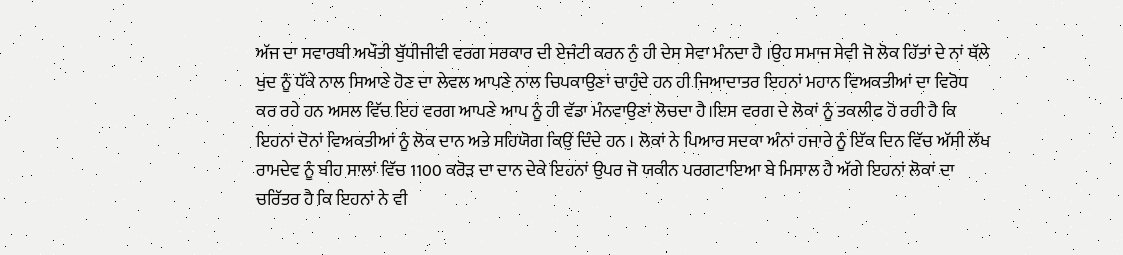ਅੱਜ ਦਾ ਸਵਾਰਥੀ ਅਖੌਤੀ ਬੁੱਧੀਜੀਵੀ ਵਰਗ ਸਰਕਾਰ ਦੀ ਏਜੰਟੀ ਕਰਨ ਨੁੰ ਹੀ ਦੇਸ ਸੇਵਾ ਮੰਨਦਾ ਹੈ ।ਉਹ ਸਮਾਜ ਸੇਵੀ ਜੋ ਲੋਕ ਹਿੱਤਾਂ ਦੇ ਨਾਂ ਥੱਲੇ ਖੁਦ ਨੂੰ ਧੱਕੇ ਨਾਲ ਸਿਆਣੇ ਹੋਣ ਦਾ ਲੇਵਲ ਆਪਣੇ ਨਾਲ ਚਿਪਕਾਉਣਾਂ ਚਾਹੁੰਦੇ ਹਨ ਹੀ ਜਿਆਦਾਤਰ ਇਹਨਾਂ ਮਹਾਨ ਵਿਅਕਤੀਆਂ ਦਾ ਵਿਰੋਧ ਕਰ ਰਹੇ ਹਨ ਅਸਲ ਵਿੱਚ ਇਹ ਵਰਗ ਆਪਣੇ ਆਪ ਨੂੰ ਹੀ ਵੱਡਾ ਮੰਨਵਾਉਣਾਂ ਲੋਚਦਾ ਹੈ।ਇਸ ਵਰਗ ਦੇ ਲੋਕਾਂ ਨੂੰ ਤਕਲੀਫ ਹੋ ਰਹੀ ਹੈ ਕਿ ਇਹਨਾਂ ਦੋਨਾਂ ਵਿਅਕਤੀਆਂ ਨੂੰ ਲੋਕ ਦਾਨ ਅਤੇ ਸਹਿਯੋਗ ਕਿਉਂ ਦਿੰਦੇ ਹਨ । ਲੋਕਾਂ ਨੇ ਪਿਆਰ ਸਦਕਾ ਅੰਨਾਂ ਹਜਾਰੇ ਨੂੰ ਇੱਕ ਦਿਨ ਵਿੱਚ ਅੱਸੀ ਲੱਖ ਰਾਮਦੇਵ ਨੂੰ ਬੀਹ ਸਾਲਾਂ ਵਿੱਚ 1100 ਕਰੋੜ ਦਾ ਦਾਨ ਦੇਕੇ ਇਹਨਾਂ ਉਪਰ ਜੋ ਯਕੀਨ ਪਰਗਟਾਇਆ ਬੇ ਮਿਸਾਲ ਹੈ ਅੱਗੇ ਇਹਨਾਂ ਲੋਕਾਂ ਦਾ ਚਰਿੱਤਰ ਹੈ ਕਿ ਇਹਨਾਂ ਨੇ ਵੀ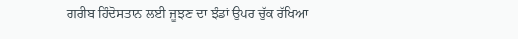ਗਰੀਬ ਹਿੰਦੋਸਤਾਨ ਲਈ ਜੂਝਣ ਦਾ ਝੰਡਾਂ ਉਪਰ ਚੁੱਕ ਰੱਖਿਆ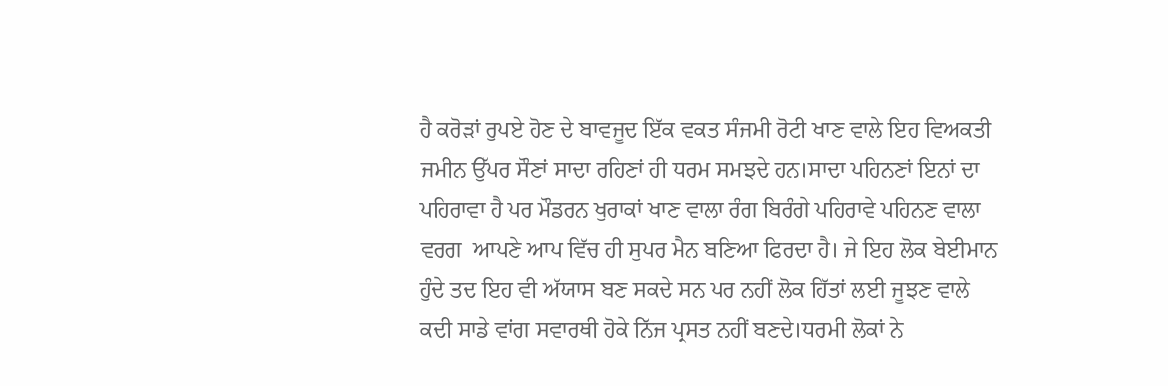ਹੈ ਕਰੋੜਾਂ ਰੁਪਏ ਹੋਣ ਦੇ ਬਾਵਜੂਦ ਇੱਕ ਵਕਤ ਸੰਜਮੀ ਰੋਟੀ ਖਾਣ ਵਾਲੇ ਇਹ ਵਿਅਕਤੀ ਜਮੀਨ ਉੱਪਰ ਸੌਣਾਂ ਸਾਦਾ ਰਹਿਣਾਂ ਹੀ ਧਰਮ ਸਮਝਦੇ ਹਨ।ਸਾਦਾ ਪਹਿਨਣਾਂ ਇਨਾਂ ਦਾ ਪਹਿਰਾਵਾ ਹੈ ਪਰ ਮੌਡਰਨ ਖੁਰਾਕਾਂ ਖਾਣ ਵਾਲਾ ਰੰਗ ਬਿਰੰਗੇ ਪਹਿਰਾਵੇ ਪਹਿਨਣ ਵਾਲਾ ਵਰਗ  ਆਪਣੇ ਆਪ ਵਿੱਚ ਹੀ ਸੁਪਰ ਮੈਨ ਬਣਿਆ ਫਿਰਦਾ ਹੈ। ਜੇ ਇਹ ਲੋਕ ਬੇਈਮਾਨ ਹੁੰਦੇ ਤਦ ਇਹ ਵੀ ਅੱਯਾਸ ਬਣ ਸਕਦੇ ਸਨ ਪਰ ਨਹੀਂ ਲੋਕ ਹਿੱਤਾਂ ਲਈ ਜੂਝਣ ਵਾਲੇ ਕਦੀ ਸਾਡੇ ਵਾਂਗ ਸਵਾਰਥੀ ਹੋਕੇ ਨਿੱਜ ਪ੍ਰਸਤ ਨਹੀਂ ਬਣਦੇ।ਧਰਮੀ ਲੋਕਾਂ ਨੇ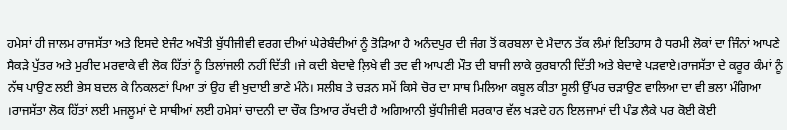ਹਮੇਸਾਂ ਹੀ ਜਾਲਮ ਰਾਜਸੱਤਾ ਅਤੇ ਇਸਦੇ ਏਜੰਟ ਅਖੌਤੀ ਬੁੱਧੀਜੀਵੀ ਵਰਗ ਦੀਆਂ ਘੇਰੇਬੰਦੀਆਂ ਨੂੰ ਤੋੜਿਆ ਹੈ ਅਨੰਦਪੁਰ ਦੀ ਜੰਗ ਤੋਂ ਕਰਬਲਾ ਦੇ ਮੈਦਾਨ ਤੱਕ ਲੰਮਾਂ ਇਤਿਹਾਸ ਹੈ ਧਰਮੀ ਲੋਕਾਂ ਦਾ ਜਿੰਨਾਂ ਆਪਣੇ ਸੈਕੜੇ ਪੁੱਤਰ ਅਤੇ ਮੁਰੀਦ ਮਰਵਾਕੇ ਵੀ ਲੋਕ ਹਿੱਤਾਂ ਨੂੰ ਤਿਲਾਂਜਲੀ ਨਹੀਂ ਦਿੱਤੀ ।ਜੇ ਕਦੀ ਬੇਦਾਵੇ ਲ਼ਿਖੇ ਵੀ ਤਦ ਵੀ ਆਪਣੀ ਮੌਤ ਦੀ ਬਾਜੀ ਲਾਕੇ ਕੁਰਬਾਨੀ ਦਿੱਤੀ ਅਤੇ ਬੇਦਾਵੇ ਪੜਵਾਏ।ਰਾਜਸੱਤਾ ਦੇ ਕਰੂਰ ਕੰਮਾਂ ਨੂੰ ਨੱਥ ਪਾਉਣ ਲਈ ਭੇਸ ਬਦਲ ਕੇ ਨਿਕਲਣਾਂ ਪਿਆ ਤਾਂ ਉਹ ਵੀ ਖੁਦਾਈ ਭਾਣੇ ਮੰਨੇ। ਸਲੀਬ ਤੇ ਚੜਨ ਸਮੇਂ ਕਿਸੇ ਚੋਰ ਦਾ ਸਾਥ ਮਿਲਿਆ ਕਬੂਲ ਕੀਤਾ ਸੂਲੀ ਉੱਪਰ ਚੜਾਉਣ ਵਾਲਿਆ ਦਾ ਵੀ ਭਲਾ ਮੰਗਿਆ ।ਰਾਜਸੱਤਾ ਲੋਕ ਹਿੱਤਾਂ ਲਈ ਮਜਲੂਮਾਂ ਦੇ ਸਾਥੀਆਂ ਲਈ ਹਮੇਸਾਂ ਚਾਦਨੀ ਦਾ ਚੌਕ ਤਿਆਰ ਰੱਖਦੀ ਹੈ ਅਗਿਆਨੀ ਬੁੱਧੀਜੀਵੀ ਸਰਕਾਰ ਵੱਲ ਖੜਦੇ ਹਨ ਇਲਜਾਮਾਂ ਦੀ ਪੰਡ ਲੈਕੇ ਪਰ ਕੋਈ ਕੋਈ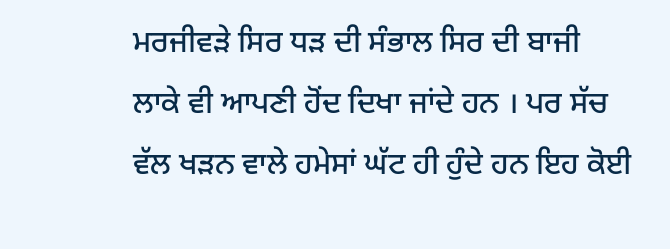ਮਰਜੀਵੜੇ ਸਿਰ ਧੜ ਦੀ ਸੰਭਾਲ ਸਿਰ ਦੀ ਬਾਜੀ ਲਾਕੇ ਵੀ ਆਪਣੀ ਹੋਂਦ ਦਿਖਾ ਜਾਂਦੇ ਹਨ । ਪਰ ਸੱਚ ਵੱਲ ਖੜਨ ਵਾਲੇ ਹਮੇਸਾਂ ਘੱਟ ਹੀ ਹੁੰਦੇ ਹਨ ਇਹ ਕੋਈ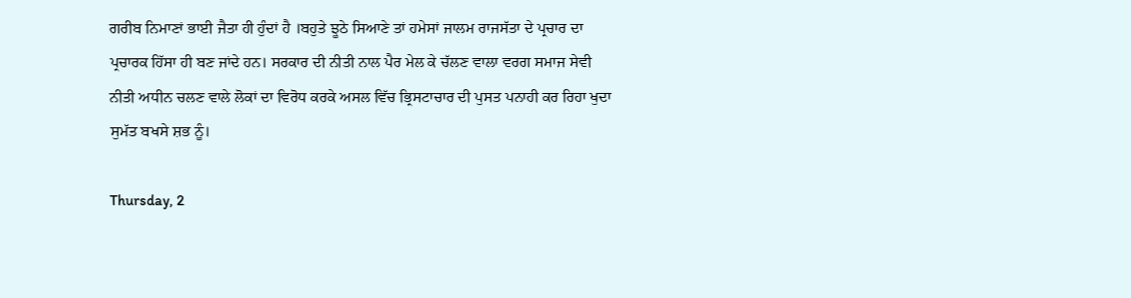ਗਰੀਬ ਨਿਮਾਣਾਂ ਭਾਈ ਜੈਤਾ ਹੀ ਹੁੰਦਾਂ ਹੈ ।ਬਹੁਤੇ ਝੂਠੇ ਸਿਆਣੇ ਤਾਂ ਹਮੇਸਾਂ ਜਾਲਮ ਰਾਜਸੱਤਾ ਦੇ ਪ੍ਰਚਾਰ ਦਾ ਪ੍ਰਚਾਰਕ ਹਿੱਸਾ ਹੀ ਬਣ ਜਾਂਦੇ ਹਨ। ਸਰਕਾਰ ਦੀ ਨੀਤੀ ਨਾਲ ਪੈਰ ਮੇਲ ਕੇ ਚੱਲਣ ਵਾਲਾ ਵਰਗ ਸਮਾਜ ਸੇਵੀ ਨੀਤੀ ਅਧੀਨ ਚਲਣ ਵਾਲੇ ਲੋਕਾਂ ਦਾ ਵਿਰੋਧ ਕਰਕੇ ਅਸਲ ਵਿੱਚ ਭ੍ਰਿਸਟਾਚਾਰ ਦੀ ਪੁਸਤ ਪਨਾਹੀ ਕਰ ਰਿਹਾ ਖੁਦਾ ਸੁਮੱਤ ਬਖਸੇ ਸ਼ਭ ਨੂੰ।

Thursday, 2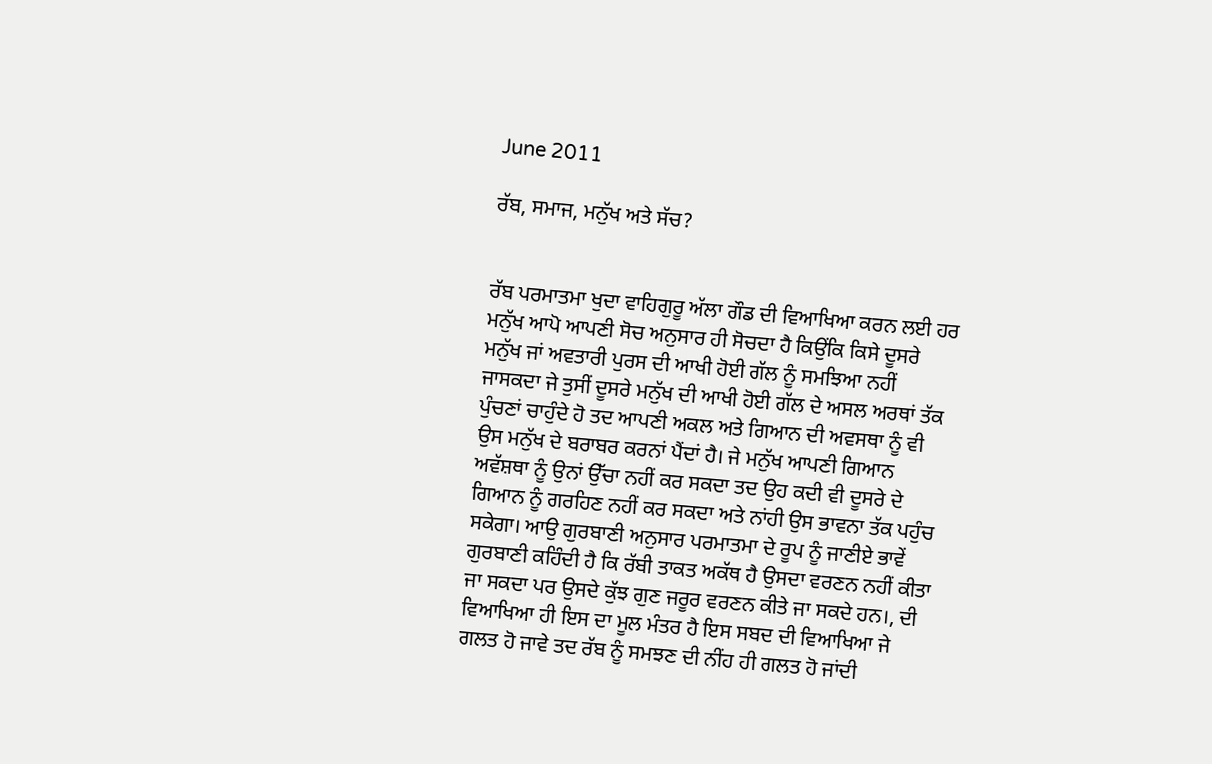June 2011

ਰੱਬ, ਸਮਾਜ, ਮਨੁੱਖ ਅਤੇ ਸੱਚ?


ਰੱਬ ਪਰਮਾਤਮਾ ਖੁਦਾ ਵਾਹਿਗੁਰੂ ਅੱਲਾ ਗੌਡ ਦੀ ਵਿਆਖਿਆ ਕਰਨ ਲਈ ਹਰ ਮਨੁੱਖ ਆਪੋ ਆਪਣੀ ਸੋਚ ਅਨੁਸਾਰ ਹੀ ਸੋਚਦਾ ਹੈ ਕਿਉਂਕਿ ਕਿਸੇ ਦੂਸਰੇ ਮਨੁੱਖ ਜਾਂ ਅਵਤਾਰੀ ਪੁਰਸ ਦੀ ਆਖੀ ਹੋਈ ਗੱਲ ਨੂੰ ਸਮਝਿਆ ਨਹੀਂ ਜਾਸਕਦਾ ਜੇ ਤੁਸੀਂ ਦੂਸਰੇ ਮਨੁੱਖ ਦੀ ਆਖੀ ਹੋਈ ਗੱਲ ਦੇ ਅਸਲ ਅਰਥਾਂ ਤੱਕ ਪੁੰਚਣਾਂ ਚਾਹੁੰਦੇ ਹੋ ਤਦ ਆਪਣੀ ਅਕਲ ਅਤੇ ਗਿਆਨ ਦੀ ਅਵਸਥਾ ਨੂੰ ਵੀ ਉਸ ਮਨੁੱਖ ਦੇ ਬਰਾਬਰ ਕਰਨਾਂ ਪੈਂਦਾਂ ਹੈ। ਜੇ ਮਨੁੱਖ ਆਪਣੀ ਗਿਆਨ ਅਵੱਸ਼ਥਾ ਨੂੰ ਉਨਾਂ ਉੱਚਾ ਨਹੀਂ ਕਰ ਸਕਦਾ ਤਦ ਉਹ ਕਦੀ ਵੀ ਦੂਸਰੇ ਦੇ ਗਿਆਨ ਨੂੰ ਗਰਹਿਣ ਨਹੀਂ ਕਰ ਸਕਦਾ ਅਤੇ ਨਾਂਹੀ ਉਸ ਭਾਵਨਾ ਤੱਕ ਪਹੁੰਚ ਸਕੇਗਾ। ਆਉ ਗੁਰਬਾਣੀ ਅਨੁਸਾਰ ਪਰਮਾਤਮਾ ਦੇ ਰੂਪ ਨੂੰ ਜਾਣੀਏ ਭਾਵੇਂ ਗੁਰਬਾਣੀ ਕਹਿੰਦੀ ਹੈ ਕਿ ਰੱਬੀ ਤਾਕਤ ਅਕੱਥ ਹੈ ਉਸਦਾ ਵਰਣਨ ਨਹੀਂ ਕੀਤਾ ਜਾ ਸਕਦਾ ਪਰ ਉਸਦੇ ਕੁੱਝ ਗੁਣ ਜਰੂਰ ਵਰਣਨ ਕੀਤੇ ਜਾ ਸਕਦੇ ਹਨ।, ਦੀ ਵਿਆਖਿਆ ਹੀ ਇਸ ਦਾ ਮੂਲ ਮੰਤਰ ਹੈ ਇਸ ਸਬਦ ਦੀ ਵਿਆਖਿਆ ਜੇ ਗਲਤ ਹੋ ਜਾਵੇ ਤਦ ਰੱਬ ਨੂੰ ਸਮਝਣ ਦੀ ਨੀਂਹ ਹੀ ਗਲਤ ਹੋ ਜਾਂਦੀ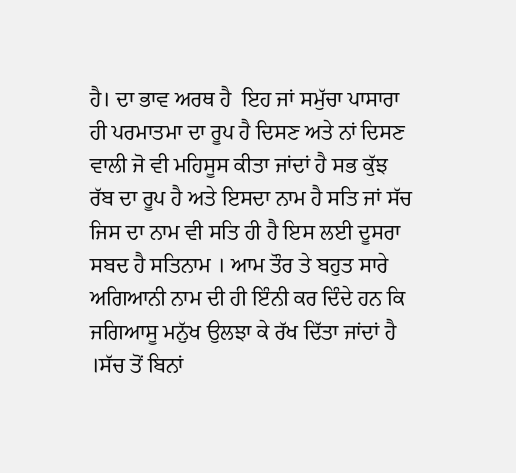ਹੈ। ਦਾ ਭਾਵ ਅਰਥ ਹੈ  ਇਹ ਜਾਂ ਸਮੁੱਚਾ ਪਾਸਾਰਾ ਹੀ ਪਰਮਾਤਮਾ ਦਾ ਰੂਪ ਹੈ ਦਿਸਣ ਅਤੇ ਨਾਂ ਦਿਸਣ ਵਾਲੀ ਜੋ ਵੀ ਮਹਿਸੂਸ ਕੀਤਾ ਜਾਂਦਾਂ ਹੈ ਸਭ ਕੁੱਝ ਰੱਬ ਦਾ ਰੂਪ ਹੈ ਅਤੇ ਇਸਦਾ ਨਾਮ ਹੈ ਸਤਿ ਜਾਂ ਸੱਚ ਜਿਸ ਦਾ ਨਾਮ ਵੀ ਸਤਿ ਹੀ ਹੈ ਇਸ ਲਈ ਦੂਸਰਾ ਸਬਦ ਹੈ ਸਤਿਨਾਮ । ਆਮ ਤੌਰ ਤੇ ਬਹੁਤ ਸਾਰੇ ਅਗਿਆਨੀ ਨਾਮ ਦੀ ਹੀ ਇੰਨੀ ਕਰ ਦਿੰਦੇ ਹਨ ਕਿ ਜਗਿਆਸੂ ਮਨੁੱਖ ਉਲਝਾ ਕੇ ਰੱਖ ਦਿੱਤਾ ਜਾਂਦਾਂ ਹੈ ।ਸੱਚ ਤੋਂ ਬਿਨਾਂ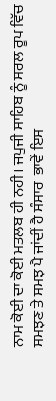ਨਾਮ ਕੋਈ ਦਾ ਕੋਈ ਮਤਲਬ ਹੀ ਨਹੀ। ਜਪੁਜੀ ਸਾਹਿਬ ਨੂੰ ਸਰਲ ਰੂਪ ਵਿੱਚ ਸਮਝਣ ਤੇ ਸਮਝ ਪੈ ਜਾਂਦੀਂ ਹੈ ਸੰਸਾਰ  ਭਾਵੇਂ ਇਸ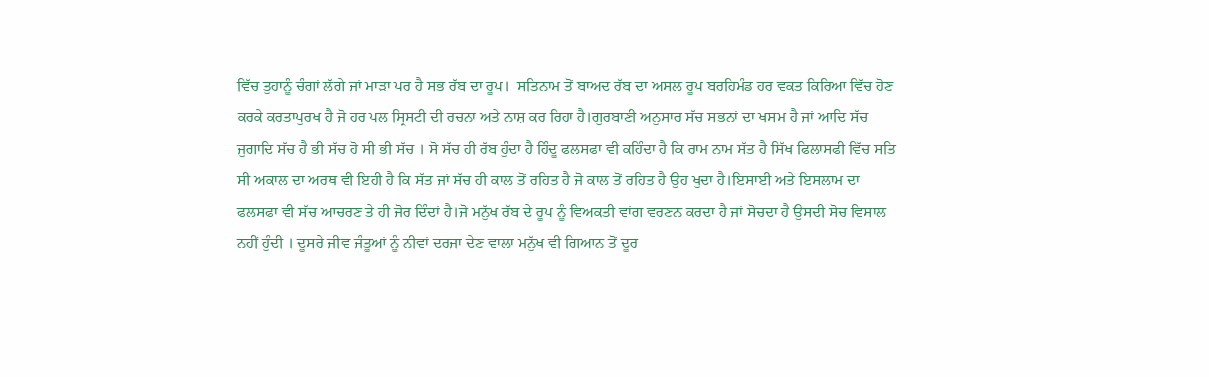ਵਿੱਚ ਤੁਹਾਨੂੰ ਚੰਗਾਂ ਲੱਗੇ ਜਾਂ ਮਾੜਾ ਪਰ ਹੈ ਸਭ ਰੱਬ ਦਾ ਰੂਪ।  ਸਤਿਨਾਮ ਤੋਂ ਬਾਅਦ ਰੱਬ ਦਾ ਅਸਲ ਰੂਪ ਬਰਹਿਮੰਡ ਹਰ ਵਕਤ ਕਿਰਿਆ ਵਿੱਚ ਹੋਣ ਕਰਕੇ ਕਰਤਾਪੁਰਖ ਹੈ ਜੋ ਹਰ ਪਲ ਸ੍ਰਿਸਟੀ ਦੀ ਰਚਨਾ ਅਤੇ ਨਾਸ਼ ਕਰ ਰਿਹਾ ਹੈ।ਗੁਰਬਾਣੀ ਅਨੁਸਾਰ ਸੱਚ ਸਭਨਾਂ ਦਾ ਖਸਮ ਹੈ ਜਾਂ ਆਦਿ ਸੱਚ ਜੁਗਾਦਿ ਸੱਚ ਹੈ ਭੀ ਸੱਚ ਹੋ ਸੀ ਭੀ ਸੱਚ । ਸੋ ਸੱਚ ਹੀ ਰੱਬ ਹੁੰਦਾ ਹੈ ਹਿੰਦੂ ਫਲਸਫਾ ਵੀ ਕਹਿੰਦਾ ਹੈ ਕਿ ਰਾਮ ਨਾਮ ਸੱਤ ਹੈ ਸਿੱਖ ਫਿਲਾਸਫੀ ਵਿੱਚ ਸਤਿ ਸੀ ਅਕਾਲ ਦਾ ਅਰਥ ਵੀ ਇਹੀ ਹੈ ਕਿ ਸੱਤ ਜਾਂ ਸੱਚ ਹੀ ਕਾਲ ਤੋਂ ਰਹਿਤ ਹੈ ਜੋ ਕਾਲ ਤੋਂ ਰਹਿਤ ਹੈ ਉਹ ਖੁਦਾ ਹੈ।ਇਸਾਈ ਅਤੇ ਇਸਲਾਮ ਦਾ ਫਲਸਫਾ ਵੀ ਸੱਚ ਆਚਰਣ ਤੇ ਹੀ ਜੋਰ ਦਿੰਦਾਂ ਹੈ।ਜੋ ਮਨੁੱਖ ਰੱਬ ਦੇ ਰੂਪ ਨੂੰ ਵਿਅਕਤੀ ਵਾਂਗ ਵਰਣਨ ਕਰਦਾ ਹੈ ਜਾਂ ਸੋਚਦਾ ਹੈ ਉਸਦੀ ਸੋਚ ਵਿਸਾਲ ਨਹੀਂ ਹੁੰਦੀ । ਦੂਸਰੇ ਜੀਵ ਜੰਤੂਆਂ ਨੂੰ ਨੀਵਾਂ ਦਰਜਾ ਦੇਣ ਵਾਲਾ ਮਨੁੱਖ ਵੀ ਗਿਆਨ ਤੋਂ ਦੂਰ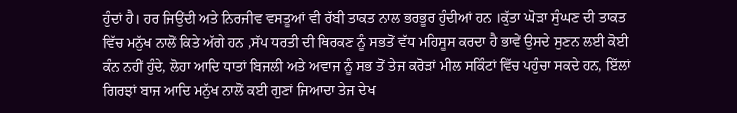ਹੁੰਦਾਂ ਹੈ। ਹਰ ਜਿਉਂਦੀ ਅਤੇ ਨਿਰਜੀਵ ਵਸਤੂਆਂ ਵੀ ਰੱਬੀ ਤਾਕਤ ਨਾਲ ਭਰਭੂਰ ਹੁੰਦੀਆਂ ਹਨ ।ਕੁੱਤਾ ਘੋੜਾ ਸੁੰਘਣ ਦੀ ਤਾਕਤ ਵਿੱਚ ਮਨੁੱਖ ਨਾਲੋਂ ਕਿਤੇ ਅੱਗੇ ਹਨ ,ਸੱਪ ਧਰਤੀ ਦੀ ਥਿਰਕਣ ਨੂੰ ਸਭਤੋਂ ਵੱਧ ਮਹਿਸੂਸ ਕਰਦਾ ਹੈ ਭਾਵੇਂ ਉਸਦੇ ਸੁਣਨ ਲਈ ਕੋਈ ਕੰਨ ਨਹੀਂ ਹੁੰਦੇ, ਲੋਹਾ ਆਦਿ ਧਾਤਾਂ ਬਿਜਲੀ ਅਤੇ ਅਵਾਜ ਨੂੰ ਸਭ ਤੋਂ ਤੇਜ ਕਰੋੜਾਂ ਮੀਲ ਸਕਿੰਟਾਂ ਵਿੱਚ ਪਹੁੰਚਾ ਸਕਦੇ ਹਨ, ਇੱਲਾਂ ਗਿਰਝਾਂ ਬਾਜ ਆਦਿ ਮਨੁੱਖ ਨਾਲੋਂ ਕਈ ਗੁਣਾਂ ਜਿਆਦਾ ਤੇਜ ਦੇਖ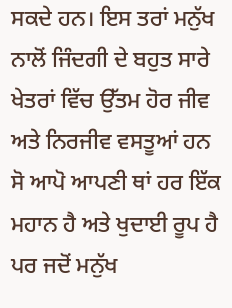ਸਕਦੇ ਹਨ। ਇਸ ਤਰਾਂ ਮਨੁੱਖ ਨਾਲੋਂ ਜਿੰਦਗੀ ਦੇ ਬਹੁਤ ਸਾਰੇ ਖੇਤਰਾਂ ਵਿੱਚ ਉੱਤਮ ਹੋਰ ਜੀਵ ਅਤੇ ਨਿਰਜੀਵ ਵਸਤੂਆਂ ਹਨ ਸੋ ਆਪੋ ਆਪਣੀ ਥਾਂ ਹਰ ਇੱਕ ਮਹਾਨ ਹੈ ਅਤੇ ਖੁਦਾਈ ਰੂਪ ਹੈ ਪਰ ਜਦੋਂ ਮਨੁੱਖ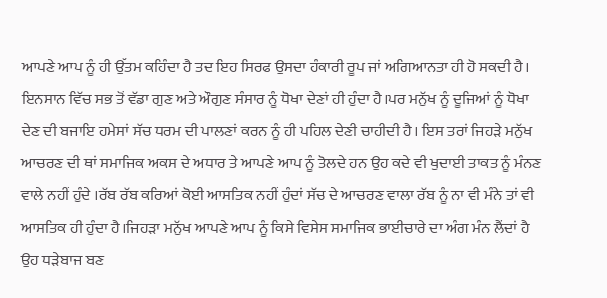ਆਪਣੇ ਆਪ ਨੂੰ ਹੀ ਉੱਤਮ ਕਹਿੰਦਾ ਹੈ ਤਦ ਇਹ ਸਿਰਫ ਉਸਦਾ ਹੰਕਾਰੀ ਰੂਪ ਜਾਂ ਅਗਿਆਨਤਾ ਹੀ ਹੋ ਸਕਦੀ ਹੈ। ਇਨਸਾਨ ਵਿੱਚ ਸਭ ਤੋਂ ਵੱਡਾ ਗੁਣ ਅਤੇ ਔਗੁਣ ਸੰਸਾਰ ਨੂੰ ਧੋਖਾ ਦੇਣਾਂ ਹੀ ਹੁੰਦਾ ਹੈ।ਪਰ ਮਨੁੱਖ ਨੂੰ ਦੂਜਿਆਂ ਨੂੰ ਧੋਖਾ ਦੇਣ ਦੀ ਬਜਾਇ ਹਮੇਸਾਂ ਸੱਚ ਧਰਮ ਦੀ ਪਾਲਣਾਂ ਕਰਨ ਨੂੰ ਹੀ ਪਹਿਲ ਦੇਣੀ ਚਾਹੀਦੀ ਹੈ। ਇਸ ਤਰਾਂ ਜਿਹੜੇ ਮਨੁੱਖ ਆਚਰਣ ਦੀ ਥਾਂ ਸਮਾਜਿਕ ਅਕਸ ਦੇ ਅਧਾਰ ਤੇ ਆਪਣੇ ਆਪ ਨੂੰ ਤੋਲਦੇ ਹਨ ਉਹ ਕਦੇ ਵੀ ਖੁਦਾਈ ਤਾਕਤ ਨੂੰ ਮੰਨਣ ਵਾਲੇ ਨਹੀਂ ਹੁੰਦੇ ।ਰੱਬ ਰੱਬ ਕਰਿਆਂ ਕੋਈ ਆਸਤਿਕ ਨਹੀਂ ਹੁੰਦਾਂ ਸੱਚ ਦੇ ਆਚਰਣ ਵਾਲਾ ਰੱਬ ਨੂੰ ਨਾ ਵੀ ਮੰਨੇ ਤਾਂ ਵੀ ਆਸਤਿਕ ਹੀ ਹੁੰਦਾ ਹੈ।ਜਿਹੜਾ ਮਨੁੱਖ ਆਪਣੇ ਆਪ ਨੂੰ ਕਿਸੇ ਵਿਸੇਸ ਸਮਾਜਿਕ ਭਾਈਚਾਰੇ ਦਾ ਅੰਗ ਮੰਨ ਲੈਂਦਾਂ ਹੈ ਉਹ ਧੜੇਬਾਜ ਬਣ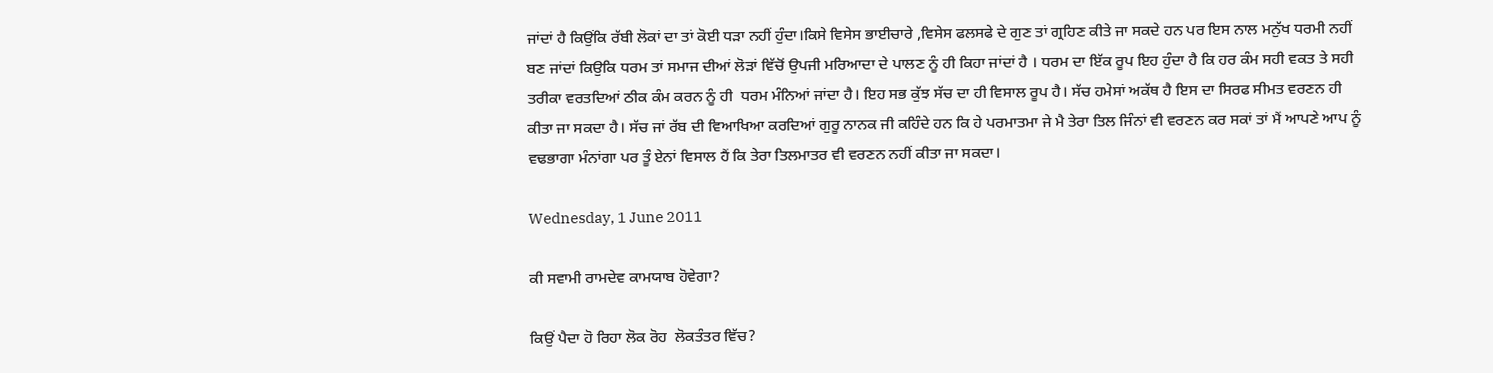ਜਾਂਦਾਂ ਹੈ ਕਿਉਂਕਿ ਰੱਬੀ ਲੋਕਾਂ ਦਾ ਤਾਂ ਕੋਈ ਧੜਾ ਨਹੀਂ ਹੁੰਦਾ।ਕਿਸੇ ਵਿਸੇਸ ਭਾਈਚਾਰੇ ,ਵਿਸੇਸ ਫਲਸਫੇ ਦੇ ਗੁਣ ਤਾਂ ਗ੍ਰਹਿਣ ਕੀਤੇ ਜਾ ਸਕਦੇ ਹਨ ਪਰ ਇਸ ਨਾਲ ਮਨੁੱਖ ਧਰਮੀ ਨਹੀਂ ਬਣ ਜਾਂਦਾਂ ਕਿਉਕਿ ਧਰਮ ਤਾਂ ਸਮਾਜ ਦੀਆਂ ਲੋੜਾਂ ਵਿੱਚੋਂ ਉਪਜੀ ਮਰਿਆਦਾ ਦੇ ਪਾਲਣ ਨੂੰ ਹੀ ਕਿਹਾ ਜਾਂਦਾਂ ਹੈ । ਧਰਮ ਦਾ ਇੱਕ ਰੂਪ ਇਹ ਹੁੰਦਾ ਹੈ ਕਿ ਹਰ ਕੰਮ ਸਹੀ ਵਕਤ ਤੇ ਸਹੀ ਤਰੀਕਾ ਵਰਤਦਿਆਂ ਠੀਕ ਕੰਮ ਕਰਨ ਨੂੰ ਹੀ  ਧਰਮ ਮੰਨਿਆਂ ਜਾਂਦਾ ਹੈ। ਇਹ ਸਭ ਕੁੱਝ ਸੱਚ ਦਾ ਹੀ ਵਿਸਾਲ ਰੂਪ ਹੈ। ਸੱਚ ਹਮੇਸਾਂ ਅਕੱਥ ਹੈ ਇਸ ਦਾ ਸਿਰਫ ਸੀਮਤ ਵਰਣਨ ਹੀ ਕੀਤਾ ਜਾ ਸਕਦਾ ਹੈ। ਸੱਚ ਜਾਂ ਰੱਬ ਦੀ ਵਿਆਖਿਆ ਕਰਦਿਆਂ ਗੁਰੂ ਨਾਨਕ ਜੀ ਕਹਿੰਦੇ ਹਨ ਕਿ ਹੇ ਪਰਮਾਤਮਾ ਜੇ ਮੈ ਤੇਰਾ ਤਿਲ ਜਿੰਨਾਂ ਵੀ ਵਰਣਨ ਕਰ ਸਕਾਂ ਤਾਂ ਮੈਂ ਆਪਣੇ ਆਪ ਨੂੰ ਵਢਭਾਗਾ ਮੰਨਾਂਗਾ ਪਰ ਤੂੰ ਏਨਾਂ ਵਿਸਾਲ ਹੈਂ ਕਿ ਤੇਰਾ ਤਿਲਮਾਤਰ ਵੀ ਵਰਣਨ ਨਹੀਂ ਕੀਤਾ ਜਾ ਸਕਦਾ।

Wednesday, 1 June 2011

ਕੀ ਸਵਾਮੀ ਰਾਮਦੇਵ ਕਾਮਯਾਬ ਹੋਵੇਗਾ?

ਕਿਉਂ ਪੈਦਾ ਹੋ ਰਿਹਾ ਲੋਕ ਰੋਹ  ਲੋਕਤੰਤਰ ਵਿੱਚ?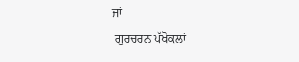ਜਾਂ
 ਗੁਰਚਰਨ ਪੱਖੋਕਲਾਂ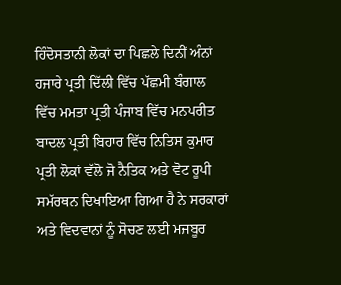ਹਿੰਦੋਸਤਾਨੀ ਲੋਕਾਂ ਦਾ ਪਿਛਲੇ ਦਿਨੀਂ ਅੰਨਾਂ ਹਜਾਰੇ ਪ੍ਰਤੀ ਦਿੱਲੀ ਵਿੱਚ ਪੱਛਮੀ ਬੰਗਾਲ ਵਿੱਚ ਮਮਤਾ ਪ੍ਰਤੀ ਪੰਜਾਬ ਵਿੱਚ ਮਨਪਰੀਤ ਬਾਦਲ ਪ੍ਰਤੀ ਬਿਹਾਰ ਵਿੱਚ ਨਿਤਿਸ ਕੁਮਾਰ ਪ੍ਰਤੀ ਲੋਕਾਂ ਵੱਲੋ ਜੋ ਨੈਤਿਕ ਅਤੇ ਵੋਟ ਰੂਪੀ ਸਮੱਰਥਨ ਦਿਖਾਇਆ ਗਿਆ ਹੈ ਨੇ ਸਰਕਾਰਾਂ ਅਤੇ ਵਿਦਵਾਨਾਂ ਨੂੰ ਸੋਚਣ ਲਈ ਮਜਬੂਰ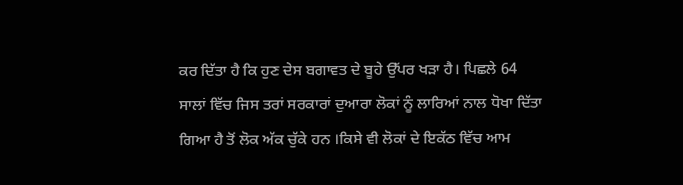ਕਰ ਦਿੱਤਾ ਹੈ ਕਿ ਹੁਣ ਦੇਸ ਬਗਾਵਤ ਦੇ ਬੂਹੇ ਉੱਪਰ ਖੜਾ ਹੈ। ਪਿਛਲੇ 64 ਸਾਲਾਂ ਵਿੱਚ ਜਿਸ ਤਰਾਂ ਸਰਕਾਰਾਂ ਦੁਆਰਾ ਲੋਕਾਂ ਨੂੰ ਲਾਰਿਆਂ ਨਾਲ ਧੋਖਾ ਦਿੱਤਾ ਗਿਆ ਹੈ ਤੋਂ ਲੋਕ ਅੱਕ ਚੁੱਕੇ ਹਨ ।ਕਿਸੇ ਵੀ ਲੋਕਾਂ ਦੇ ਇਕੱਠ ਵਿੱਚ ਆਮ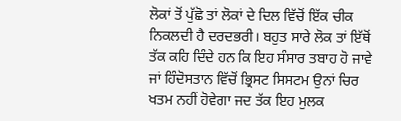ਲੋਕਾਂ ਤੋਂ ਪੁੱਛੋ ਤਾਂ ਲੋਕਾਂ ਦੇ ਦਿਲ ਵਿੱਚੋਂ ਇੱਕ ਚੀਕ ਨਿਕਲਦੀ ਹੈ ਦਰਦਭਰੀ। ਬਹੁਤ ਸਾਰੇ ਲੋਕ ਤਾਂ ਇੱਥੋਂ ਤੱਕ ਕਹਿ ਦਿੰਦੇ ਹਨ ਕਿ ਇਹ ਸੰਸਾਰ ਤਬਾਹ ਹੋ ਜਾਵੇ ਜਾਂ ਹਿੰਦੋਸਤਾਨ ਵਿੱਚੋਂ ਭ੍ਰਿਸਟ ਸਿਸਟਮ ਉਨਾਂ ਚਿਰ ਖਤਮ ਨਹੀਂ ਹੋਵੇਗਾ ਜਦ ਤੱਕ ਇਹ ਮੁਲਕ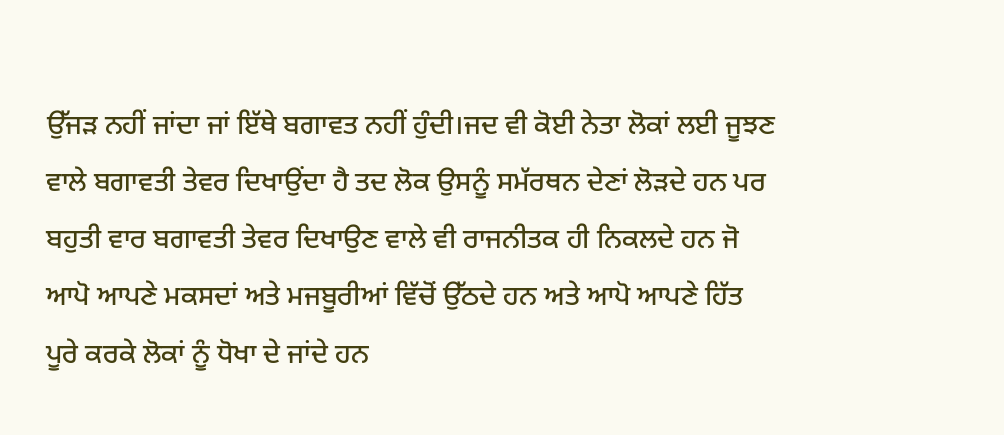ਉੱਜੜ ਨਹੀਂ ਜਾਂਦਾ ਜਾਂ ਇੱਥੇ ਬਗਾਵਤ ਨਹੀਂ ਹੁੰਦੀ।ਜਦ ਵੀ ਕੋਈ ਨੇਤਾ ਲੋਕਾਂ ਲਈ ਜੂਝਣ ਵਾਲੇ ਬਗਾਵਤੀ ਤੇਵਰ ਦਿਖਾਉਂਦਾ ਹੈ ਤਦ ਲੋਕ ਉਸਨੂੰ ਸਮੱਰਥਨ ਦੇਣਾਂ ਲੋੜਦੇ ਹਨ ਪਰ ਬਹੁਤੀ ਵਾਰ ਬਗਾਵਤੀ ਤੇਵਰ ਦਿਖਾਉਣ ਵਾਲੇ ਵੀ ਰਾਜਨੀਤਕ ਹੀ ਨਿਕਲਦੇ ਹਨ ਜੋ ਆਪੋ ਆਪਣੇ ਮਕਸਦਾਂ ਅਤੇ ਮਜਬੂਰੀਆਂ ਵਿੱਚੋਂ ਉੱਠਦੇ ਹਨ ਅਤੇ ਆਪੋ ਆਪਣੇ ਹਿੱਤ ਪੂਰੇ ਕਰਕੇ ਲੋਕਾਂ ਨੂੰ ਧੋਖਾ ਦੇ ਜਾਂਦੇ ਹਨ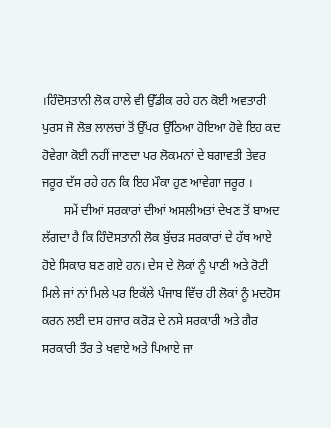।ਹਿੰਦੋਸਤਾਨੀ ਲੋਕ ਹਾਲੇ ਵੀ ਉੱਡੀਕ ਰਹੇ ਹਨ ਕੋਈ ਅਵਤਾਰੀ ਪੁਰਸ ਜੋ ਲੋਭ ਲਾਲਚਾਂ ਤੋਂ ਉੱਪਰ ਉੱਠਿਆ ਹੋਇਆ ਹੋਵੇ ਇਹ ਕਦ ਹੋਵੇਗਾ ਕੋਈ ਨਹੀਂ ਜਾਣਦਾ ਪਰ ਲੋਕਮਨਾਂ ਦੇ ਬਗਾਵਤੀ ਤੇਵਰ ਜਰੂਰ ਦੱਸ ਰਹੇ ਹਨ ਕਿ ਇਹ ਮੌਕਾ ਹੁਣ ਆਵੇਗਾ ਜਰੂਰ ।
       ਸਮੇਂ ਦੀਆਂ ਸਰਕਾਰਾਂ ਦੀਆਂ ਅਸਲੀਅਤਾਂ ਦੇਖਣ ਤੋਂ ਬਾਅਦ ਲੱਗਦਾ ਹੈ ਕਿ ਹਿੰਦੋਸਤਾਨੀ ਲੋਕ ਬੁੱਚੜ ਸਰਕਾਰਾਂ ਦੇ ਹੱਥ ਆਏ ਹੋਏ ਸਿਕਾਰ ਬਣ ਗਏ ਹਨ। ਦੇਸ ਦੇ ਲੋਕਾਂ ਨੂੰ ਪਾਣੀ ਅਤੇ ਰੋਟੀ ਮਿਲੇ ਜਾਂ ਨਾਂ ਮਿਲੇ ਪਰ ਇਕੱਲੇ ਪੰਜਾਬ ਵਿੱਚ ਹੀ ਲੋਕਾਂ ਨੂੰ ਮਦਹੋਸ ਕਰਨ ਲਈ ਦਸ ਹਜਾਰ ਕਰੋੜ ਦੇ ਨਸੇ ਸਰਕਾਰੀ ਅਤੇ ਗੈਰ ਸਰਕਾਰੀ ਤੌਰ ਤੇ ਖਵਾਏ ਅਤੇ ਪਿਆਏ ਜਾ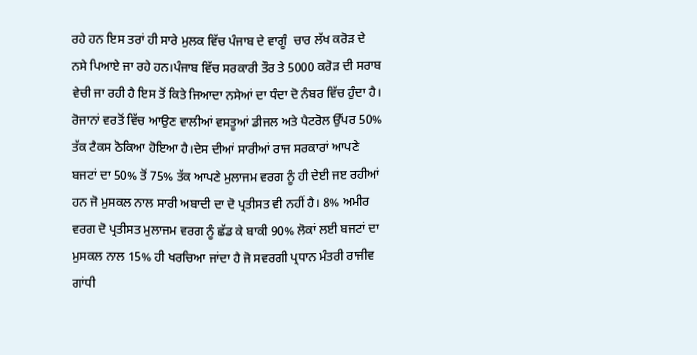ਰਹੇ ਹਨ ਇਸ ਤਰਾਂ ਹੀ ਸਾਰੇ ਮੁਲਕ ਵਿੱਚ ਪੰਜਾਬ ਦੇ ਵਾਗੂੰ  ਚਾਰ ਲੱਖ ਕਰੋੜ ਦੇ ਨਸੇ ਪਿਆਏ ਜਾ ਰਹੇ ਹਨ।ਪੰਜਾਬ ਵਿੱਚ ਸਰਕਾਰੀ ਤੌਰ ਤੇ 5000 ਕਰੋੜ ਦੀ ਸਰਾਬ ਵੇਚੀ ਜਾ ਰਹੀ ਹੈ ਇਸ ਤੋਂ ਕਿਤੇ ਜਿਆਦਾ ਨਸੇਆਂ ਦਾ ਧੰਦਾ ਦੋ ਨੰਬਰ ਵਿੱਚ ਹੁੰਦਾ ਹੈ। ਰੋਜਾਨਾਂ ਵਰਤੋਂ ਵਿੱਚ ਆਉਣ ਵਾਲੀਆਂ ਵਸਤੂਆਂ ਡੀਜਲ ਅਤੇ ਪੈਟਰੋਲ ਉੱਪਰ 50% ਤੱਕ ਟੈਕਸ ਠੋਕਿਆ ਹੋਇਆ ਹੈ।ਦੇਸ ਦੀਆਂ ਸਾਰੀਆਂ ਰਾਜ ਸਰਕਾਰਾਂ ਆਪਣੇ ਬਜਟਾਂ ਦਾ 50% ਤੋਂ 75% ਤੱਕ ਆਪਣੇ ਮੁਲਾਜਮ ਵਰਗ ਨੂੰ ਹੀ ਦੇਈ ਜੲ ਰਹੀਆਂ ਹਨ ਜੋ ਮੁਸਕਲ ਨਾਲ ਸਾਰੀ ਅਬਾਦੀ ਦਾ ਦੋ ਪ੍ਰਤੀਸਤ ਵੀ ਨਹੀਂ ਹੈ। 8% ਅਮੀਰ ਵਰਗ ਦੋ ਪ੍ਰਤੀਸਤ ਮੁਲਾਜਮ ਵਰਗ ਨੂੰ ਛੱਡ ਕੇ ਬਾਕੀ 90% ਲੋਕਾਂ ਲਈ ਬਜਟਾਂ ਦਾ ਮੁਸਕਲ ਨਾਲ 15% ਹੀ ਖਰਚਿਆ ਜਾਂਦਾ ਹੈ ਜੋ ਸਵਰਗੀ ਪ੍ਰਧਾਨ ਮੰਤਰੀ ਰਾਜੀਵ ਗਾਂਧੀ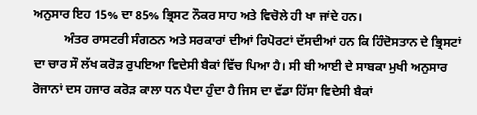ਅਨੁਸਾਰ ਇਹ 15% ਦਾ 85% ਭ੍ਰਿਸਟ ਨੌਕਰ ਸਾਹ ਅਤੇ ਵਿਚੋਲੇ ਹੀ ਖਾ ਜਾਂਦੇ ਹਨ।
          ਅੰਤਰ ਰਾਸਟਰੀ ਸੰਗਠਨ ਅਤੇ ਸਰਕਾਰਾਂ ਦੀਆਂ ਰਿਪੋਰਟਾਂ ਦੱਸਦੀਆਂ ਹਨ ਕਿ ਹਿੰਦੋਸਤਾਨ ਦੇ ਭ੍ਰਿਸਟਾਂ ਦਾ ਚਾਰ ਸੌ ਲੱਖ ਕਰੋੜ ਰੁਪਇਆ ਵਿਦੇਸੀ ਬੈਕਾਂ ਵਿੱਚ ਪਿਆ ਹੈ। ਸੀ ਬੀ ਆਈ ਦੇ ਸਾਬਕਾ ਮੁਖੀ ਅਨੁਸਾਰ ਰੋਜਾਨਾਂ ਦਸ ਹਜਾਰ ਕਰੋੜ ਕਾਲਾ ਧਨ ਪੈਦਾ ਹੁੰਦਾ ਹੈ ਜਿਸ ਦਾ ਵੱਡਾ ਹਿੱਸਾ ਵਿਦੇਸੀ ਬੈਕਾਂ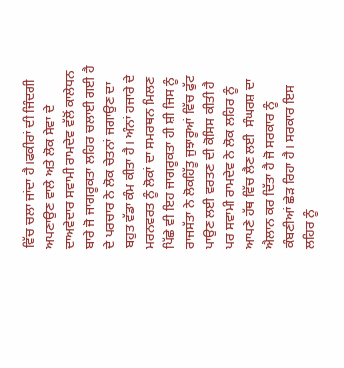ਵਿੱਚ ਚਲਾ ਜਾਂਦਾ ਹੈ।ਫਕੀਰਾਂ ਦੀ ਜਿੰਦਗੀ ਅਪਣਾਉਣ ਵਾਲੇ ਅਤੇ ਲੋਕ ਸੇਵਾ ਦੇ ਦਾਅਵੇਦਾਰ ਸਵਾਮੀ ਰਾਮਦੇਵ ਵੱਲੋਂ ਕਾਲੇਧਨ ਬਾਰੇ ਜੋ ਜਾਗਰੂਕਤਾ ਲਹਿਰ ਚਲਾਈ ਗਈ ਹੈ ਦੇ ਪਰਚਾਰ ਨੇ ਲੋਕ ਚੇਤਨਾਂ ਜਗਾਉਣ ਦਾ ਬਹੁਤ ਵੱਡਾ ਕੰਮ ਕੀਤਾ ਹੈ। ਅੰਨਾਂ ਹਜਾਰੇ ਦੇ ਮਰਨਵਰਤ ਨੂੰ ਲੋਕਾਂ ਦਾ ਸਮਰਥਨ ਮਿਲਣ ਪਿੱਛੇ ਵੀ ਇਹ ਜਾਗਰੂਕਤਾ ਹੀ ਸ਼ੀ ਜਿਸ ਨੂੰ ਰਾਜਸੱਤਾ ਨੇ ਲੋਕਹਿੱਤੂ ਜੁਝਾਰੂਆਂ ਵਿੱਚ ਫੁੱਟ ਪਾਉਣ ਲਈ ਵਰਤਣ ਦੀ ਕੋਸਿਸ ਕੀਤੀ ਹੈ ਪਰ ਸਵਾਮੀ ਰਾਮਦੇਵ ਨੇ ਲੋਕ ਲਹਿਰ ਨੂੰ ਆਪਣੇ ਹੱਥ ਵਿੱਚ ਲੈਣ ਲਈ  ਸੰਘਰਸ਼ ਦਾ ਐਲਾਨ ਕਰ ਦਿੱਤਾ ਹੈ ਜੋ ਸਰਕਾਰ ਨੂੰ ਕੰਬਣੀਆਂ ਛੇੜ ਰਿਹਾ ਹੈ। ਸਰਕਾਰ ਇਸ ਲਹਿਰ ਨੂੰ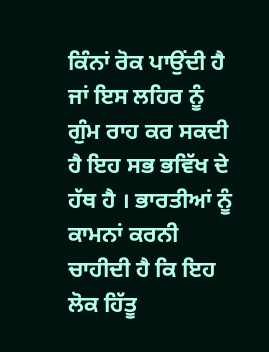ਕਿੰਨਾਂ ਰੋਕ ਪਾਉਂਦੀ ਹੈ ਜਾਂ ਇਸ ਲਹਿਰ ਨੂੰ ਗੁੰਮ ਰਾਹ ਕਰ ਸਕਦੀ ਹੈ ਇਹ ਸਭ ਭਵਿੱਖ ਦੇ ਹੱਥ ਹੈ । ਭਾਰਤੀਆਂ ਨੂੰ ਕਾਮਨਾਂ ਕਰਨੀ ਚਾਹੀਦੀ ਹੈ ਕਿ ਇਹ ਲੋਕ ਹਿੱਤੂ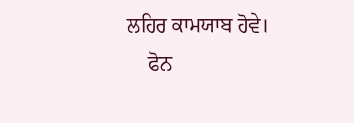ਲਹਿਰ ਕਾਮਯਾਬ ਹੋਵੇ।
    ਫੋਨ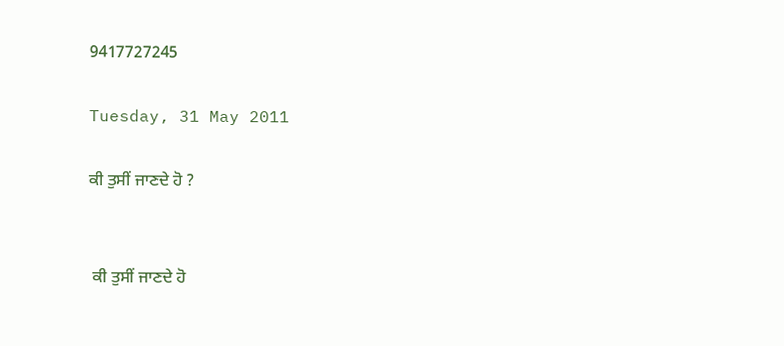9417727245

Tuesday, 31 May 2011

ਕੀ ਤੁਸੀਂ ਜਾਣਦੇ ਹੋ ?


 ਕੀ ਤੁਸੀਂ ਜਾਣਦੇ ਹੋ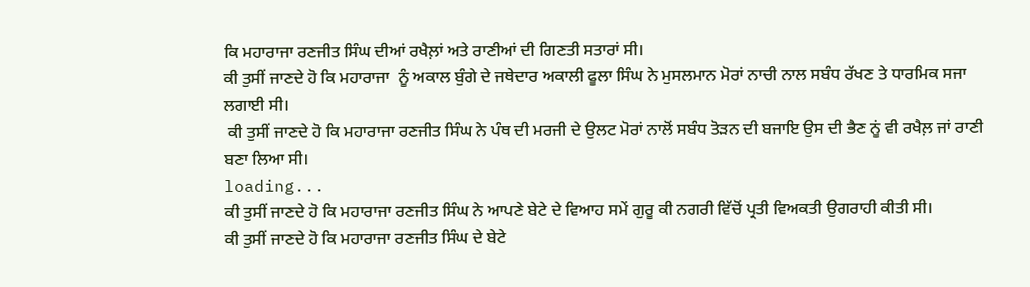ਕਿ ਮਹਾਰਾਜਾ ਰਣਜੀਤ ਸਿੰਘ ਦੀਆਂ ਰਖੈਲ਼ਾਂ ਅਤੇ ਰਾਣੀਆਂ ਦੀ ਗਿਣਤੀ ਸਤਾਰਾਂ ਸੀ।
ਕੀ ਤੁਸੀਂ ਜਾਣਦੇ ਹੋ ਕਿ ਮਹਾਰਾਜਾ  ਨੂੰ ਅਕਾਲ ਬੁੰਗੇ ਦੇ ਜਥੇਦਾਰ ਅਕਾਲੀ ਫੂਲਾ ਸਿੰਘ ਨੇ ਮੁਸਲਮਾਨ ਮੋਰਾਂ ਨਾਚੀ ਨਾਲ ਸਬੰਧ ਰੱਖਣ ਤੇ ਧਾਰਮਿਕ ਸਜਾ ਲਗਾਈ ਸੀ।
 ਕੀ ਤੁਸੀਂ ਜਾਣਦੇ ਹੋ ਕਿ ਮਹਾਰਾਜਾ ਰਣਜੀਤ ਸਿੰਘ ਨੇ ਪੰਥ ਦੀ ਮਰਜੀ ਦੇ ਉਲਟ ਮੋਰਾਂ ਨਾਲੋਂ ਸਬੰਧ ਤੋੜਨ ਦੀ ਬਜਾਇ ਉਸ ਦੀ ਭੈਣ ਨੂਂ ਵੀ ਰਖੈਲ਼ ਜਾਂ ਰਾਣੀ ਬਣਾ ਲਿਆ ਸੀ।
loading...
ਕੀ ਤੁਸੀਂ ਜਾਣਦੇ ਹੋ ਕਿ ਮਹਾਰਾਜਾ ਰਣਜੀਤ ਸਿੰਘ ਨੇ ਆਪਣੇ ਬੇਟੇ ਦੇ ਵਿਆਹ ਸਮੇਂ ਗੁਰੂ ਕੀ ਨਗਰੀ ਵਿੱਚੋਂ ਪ੍ਰਤੀ ਵਿਅਕਤੀ ਉਗਰਾਹੀ ਕੀਤੀ ਸੀ।
ਕੀ ਤੁਸੀਂ ਜਾਣਦੇ ਹੋ ਕਿ ਮਹਾਰਾਜਾ ਰਣਜੀਤ ਸਿੰਘ ਦੇ ਬੇਟੇ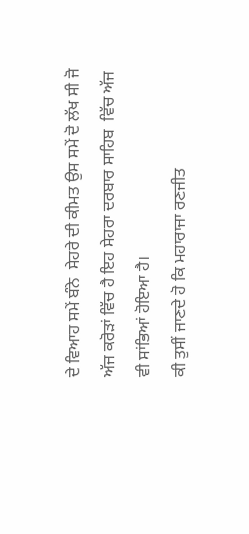ਦੇ ਵਿਆਹ ਸਮੇਂ ਬੰਨੇ  ਸੇਹਰੇ ਦੀ ਕੀਮਤ ਉਸ ਸਮੇਂ ਦੋ ਲੱਖ ਸੀ ਜੋ ਅੱਜ ਕਰੋੜਾਂ ਵਿੱਚ ਹੈ ਇਹ ਸੇਹਰਾ ਦਰਬਾਰ ਸਾਹਿਬ  ਵਿੱਚ ਅੱਜ ਵੀ ਸਾਂਭਿਆਂ ਹੋਇਆ ਹੈ।
ਕੀ ਤੁਸੀਂ ਜਾਣਦੇ ਹੋ ਕਿ ਮਹਾਰਾਜਾ ਰਣਜੀਤ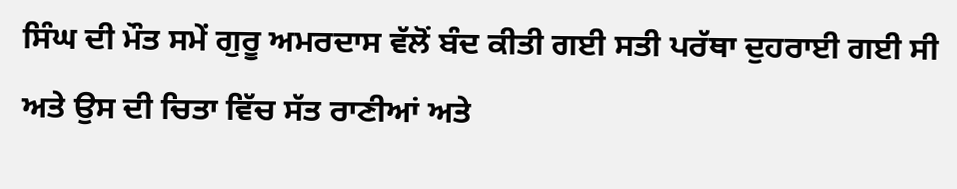ਸਿੰਘ ਦੀ ਮੌਤ ਸਮੇਂ ਗੁਰੂ ਅਮਰਦਾਸ ਵੱਲੋਂ ਬੰਦ ਕੀਤੀ ਗਈ ਸਤੀ ਪਰੱਥਾ ਦੁਹਰਾਈ ਗਈ ਸੀ ਅਤੇ ਉਸ ਦੀ ਚਿਤਾ ਵਿੱਚ ਸੱਤ ਰਾਣੀਆਂ ਅਤੇ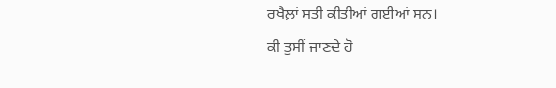ਰਖੈਲ਼ਾਂ ਸਤੀ ਕੀਤੀਆਂ ਗਈਆਂ ਸਨ।
ਕੀ ਤੁਸੀਂ ਜਾਣਦੇ ਹੋ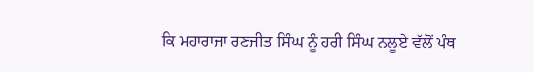ਕਿ ਮਹਾਰਾਜਾ ਰਣਜੀਤ ਸਿੰਘ ਨੂੰ ਹਰੀ ਸਿੰਘ ਨਲੂਏ ਵੱਲੋਂ ਪੰਥ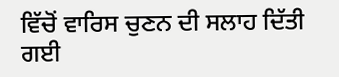ਵਿੱਚੋਂ ਵਾਰਿਸ ਚੁਣਨ ਦੀ ਸਲਾਹ ਦਿੱਤੀ ਗਈ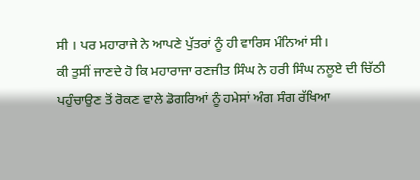ਸੀ । ਪਰ ਮਹਾਰਾਜੇ ਨੇ ਆਪਣੇ ਪੁੱਤਰਾਂ ਨੂੰ ਹੀ ਵਾਰਿਸ ਮੰਨਿਆਂ ਸੀ।
ਕੀ ਤੁਸੀਂ ਜਾਣਦੇ ਹੋ ਕਿ ਮਹਾਰਾਜਾ ਰਣਜੀਤ ਸਿੰਘ ਨੇ ਹਰੀ ਸਿੰਘ ਨਲੂਏ ਦੀ ਚਿੱਠੀ ਪਹੁੰਚਾਉਣ ਤੋਂ ਰੋਕਣ ਵਾਲੇ ਡੋਗਰਿਆਂ ਨੂੰ ਹਮੇਸਾਂ ਅੰਗ ਸੰਗ ਰੱਖਿਆ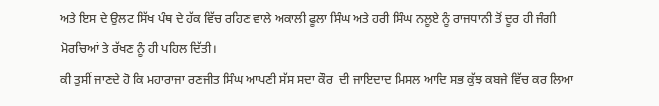ਅਤੇ ਇਸ ਦੇ ਉਲਟ ਸਿੱਖ ਪੰਥ ਦੇ ਹੱਕ ਵਿੱਚ ਰਹਿਣ ਵਾਲੇ ਅਕਾਲੀ ਫੂਲਾ ਸਿੰਘ ਅਤੇ ਹਰੀ ਸਿੰਘ ਨਲੂਏ ਨੂੰ ਰਾਜਧਾਨੀ ਤੋਂ ਦੂਰ ਹੀ ਜੰਗੀ ਮੋਰਚਿਆਂ ਤੇ ਰੱਖਣ ਨੂੰ ਹੀ ਪਹਿਲ ਦਿੱਤੀ।
ਕੀ ਤੁਸੀਂ ਜਾਣਦੇ ਹੋ ਕਿ ਮਹਾਰਾਜਾ ਰਣਜੀਤ ਸਿੰਘ ਆਪਣੀ ਸੱਸ ਸਦਾ ਕੌਰ  ਦੀ ਜਾਇਦਾਦ ਮਿਸਲ ਆਦਿ ਸਭ ਕੁੱਝ ਕਬਜੇ ਵਿੱਚ ਕਰ ਲਿਆ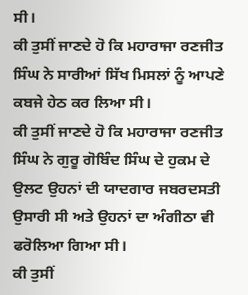ਸੀ।
ਕੀ ਤੁਸੀਂ ਜਾਣਦੇ ਹੋ ਕਿ ਮਹਾਰਾਜਾ ਰਣਜੀਤ ਸਿੰਘ ਨੇ ਸਾਰੀਆਂ ਸਿੱਖ ਮਿਸਲਾਂ ਨੂੰ ਆਪਣੇ ਕਬਜੇ ਹੇਠ ਕਰ ਲਿਆ ਸੀ।
ਕੀ ਤੁਸੀਂ ਜਾਣਦੇ ਹੋ ਕਿ ਮਹਾਰਾਜਾ ਰਣਜੀਤ ਸਿੰਘ ਨੇ ਗੁਰੂ ਗੋਬਿੰਦ ਸਿੰਘ ਦੇ ਹੁਕਮ ਦੇ ਉਲਟ ਉਹਨਾਂ ਦੀ ਯਾਦਗਾਰ ਜਬਰਦਸਤੀ ਉਸਾਰੀ ਸੀ ਅਤੇ ਉਹਨਾਂ ਦਾ ਅੰਗੀਠਾ ਵੀ ਫਰੋਲਿਆ ਗਿਆ ਸੀ।
ਕੀ ਤੁਸੀਂ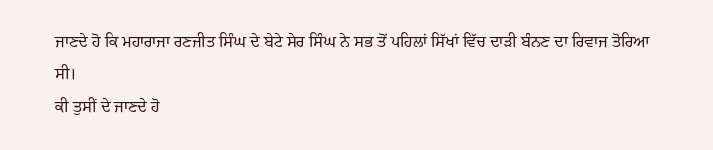ਜਾਣਦੇ ਹੋ ਕਿ ਮਹਾਰਾਜਾ ਰਣਜੀਤ ਸਿੰਘ ਦੇ ਬੇਟੇ ਸੇਰ ਸਿੰਘ ਨੇ ਸਭ ਤੋਂ ਪਹਿਲਾਂ ਸਿੱਖਾਂ ਵਿੱਚ ਦਾੜੀ ਬੰਨਣ ਦਾ ਰਿਵਾਜ ਤੋਰਿਆ ਸੀ।
ਕੀ ਤੁਸੀਂ ਦੇ ਜਾਣਦੇ ਹੋ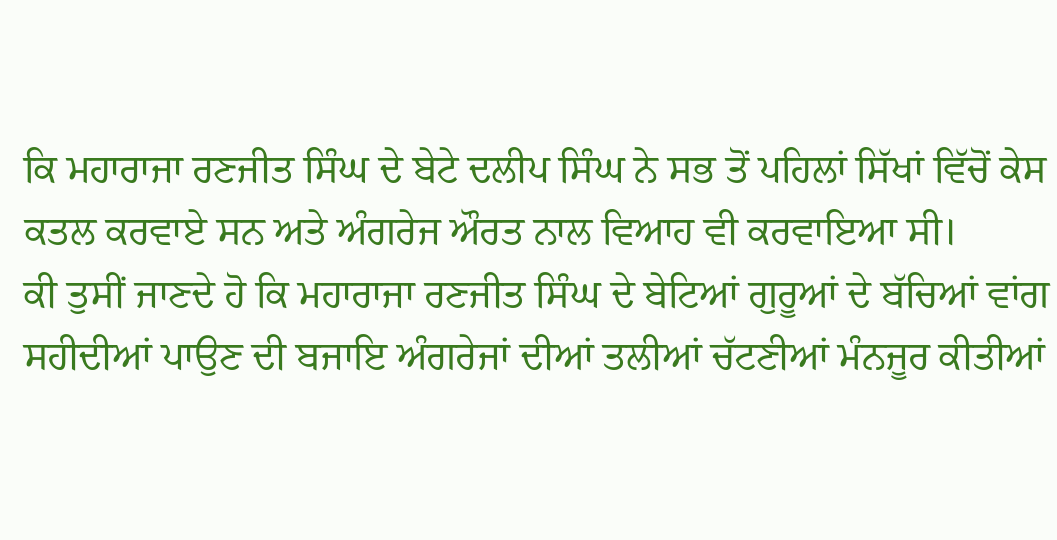ਕਿ ਮਹਾਰਾਜਾ ਰਣਜੀਤ ਸਿੰਘ ਦੇ ਬੇਟੇ ਦਲੀਪ ਸਿੰਘ ਨੇ ਸਭ ਤੋਂ ਪਹਿਲਾਂ ਸਿੱਖਾਂ ਵਿੱਚੋਂ ਕੇਸ ਕਤਲ ਕਰਵਾਏ ਸਨ ਅਤੇ ਅੰਗਰੇਜ ਔਰਤ ਨਾਲ ਵਿਆਹ ਵੀ ਕਰਵਾਇਆ ਸੀ।
ਕੀ ਤੁਸੀਂ ਜਾਣਦੇ ਹੋ ਕਿ ਮਹਾਰਾਜਾ ਰਣਜੀਤ ਸਿੰਘ ਦੇ ਬੇਟਿਆਂ ਗੁਰੂਆਂ ਦੇ ਬੱਚਿਆਂ ਵਾਂਗ ਸਹੀਦੀਆਂ ਪਾਉਣ ਦੀ ਬਜਾਇ ਅੰਗਰੇਜਾਂ ਦੀਆਂ ਤਲੀਆਂ ਚੱਟਣੀਆਂ ਮੰਨਜੂਰ ਕੀਤੀਆਂ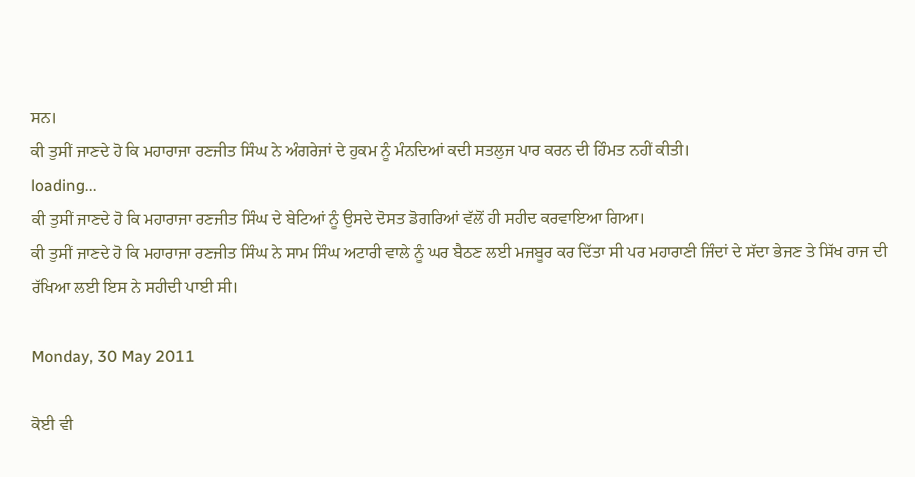ਸਨ।
ਕੀ ਤੁਸੀਂ ਜਾਣਦੇ ਹੋ ਕਿ ਮਹਾਰਾਜਾ ਰਣਜੀਤ ਸਿੰਘ ਨੇ ਅੰਗਰੇਜਾਂ ਦੇ ਹੁਕਮ ਨੂੰ ਮੰਨਦਿਆਂ ਕਦੀ ਸਤਲੁਜ ਪਾਰ ਕਰਨ ਦੀ ਹਿੰਮਤ ਨਹੀਂ ਕੀਤੀ।
loading...
ਕੀ ਤੁਸੀਂ ਜਾਣਦੇ ਹੋ ਕਿ ਮਹਾਰਾਜਾ ਰਣਜੀਤ ਸਿੰਘ ਦੇ ਬੇਟਿਆਂ ਨੂੰ ਉਸਦੇ ਦੋਸਤ ਡੋਗਰਿਆਂ ਵੱਲੋਂ ਹੀ ਸਹੀਦ ਕਰਵਾਇਆ ਗਿਆ।
ਕੀ ਤੁਸੀਂ ਜਾਣਦੇ ਹੋ ਕਿ ਮਹਾਰਾਜਾ ਰਣਜੀਤ ਸਿੰਘ ਨੇ ਸਾਮ ਸਿੰਘ ਅਟਾਰੀ ਵਾਲੇ ਨੂੰ ਘਰ ਬੈਠਣ ਲਈ ਮਜਬੂਰ ਕਰ ਦਿੱਤਾ ਸੀ ਪਰ ਮਹਾਰਾਣੀ ਜਿੰਦਾਂ ਦੇ ਸੱਦਾ ਭੇਜਣ ਤੇ ਸਿੱਖ ਰਾਜ ਦੀ ਰੱਖਿਆ ਲਈ ਇਸ ਨੇ ਸਹੀਦੀ ਪਾਈ ਸੀ।

Monday, 30 May 2011

ਕੋਈ ਵੀ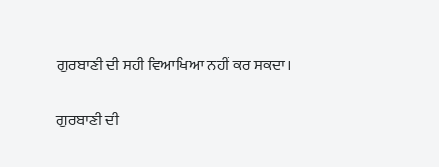ਗੁਰਬਾਣੀ ਦੀ ਸਹੀ ਵਿਆਖਿਆ ਨਹੀਂ ਕਰ ਸਕਦਾ।

ਗੁਰਬਾਣੀ ਦੀ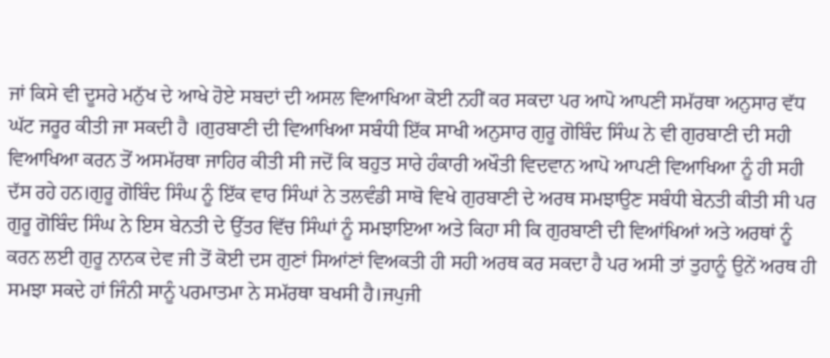ਜਾਂ ਕਿਸੇ ਵੀ ਦੂਸਰੇ ਮਨੁੱਖ ਦੇ ਆਖੇ ਹੋਏ ਸਬਦਾਂ ਦੀ ਅਸਲ ਵਿਆਖਿਆ ਕੋਈ ਨਹੀਂ ਕਰ ਸਕਦਾ ਪਰ ਆਪੋ ਆਪਣੀ ਸਮੱਰਥਾ ਅਨੁਸਾਰ ਵੱਧ ਘੱਟ ਜਰੂਰ ਕੀਤੀ ਜਾ ਸਕਦੀ ਹੈ ।ਗੁਰਬਾਣੀ ਦੀ ਵਿਆਖਿਆ ਸਬੰਧੀ ਇੱਕ ਸਾਖੀ ਅਨੁਸਾਰ ਗੁਰੂ ਗੋਬਿੰਦ ਸਿੰਘ ਨੇ ਵੀ ਗੁਰਬਾਣੀ ਦੀ ਸਹੀ ਵਿਆਖਿਆ ਕਰਨ ਤੋਂ ਅਸਮੱਰਥਾ ਜਾਹਿਰ ਕੀਤੀ ਸੀ ਜਦੋਂ ਕਿ ਬਹੁਤ ਸਾਰੇ ਹੰਕਾਰੀ ਅਖੌਤੀ ਵਿਦਵਾਨ ਆਪੋ ਆਪਣੀ ਵਿਆਖਿਆ ਨੂੰ ਹੀ ਸਹੀ ਦੱਸ ਰਹੇ ਹਨ।ਗੁਰੂ ਗੋਬਿੰਦ ਸਿੰਘ ਨੂੰ ਇੱਕ ਵਾਰ ਸਿੰਘਾਂ ਨੇ ਤਲਵੰਡੀ ਸਾਬੋ ਵਿਖੇ ਗੁਰਬਾਣੀ ਦੇ ਅਰਥ ਸਮਝਾਉਣ ਸਬੰਧੀ ਬੇਨਤੀ ਕੀਤੀ ਸੀ ਪਰ ਗੁਰੂ ਗੋਬਿੰਦ ਸਿੰਘ ਨੇ ਇਸ ਬੇਨਤੀ ਦੇ ਉੱਤਰ ਵਿੱਚ ਸਿੰਘਾਂ ਨੂੰ ਸਮਝਾਇਆ ਅਤੇ ਕਿਹਾ ਸੀ ਕਿ ਗੁਰਬਾਣੀ ਦੀ ਵਿਆਂਖਿਆਂ ਅਤੇ ਅਰਥਾਂ ਨੂੰ ਕਰਨ ਲਈ ਗੁਰੂ ਨਾਨਕ ਦੇਵ ਜੀ ਤੋਂ ਕੋਈ ਦਸ ਗੁਣਾਂ ਸਿਆਂਣਾਂ ਵਿਅਕਤੀ ਹੀ ਸਹੀ ਅਰਥ ਕਰ ਸਕਦਾ ਹੈ ਪਰ ਅਸੀ ਤਾਂ ਤੁਹਾਨੂੰ ਉਨੇਂ ਅਰਥ ਹੀ ਸਮਝਾ ਸਕਦੇ ਹਾਂ ਜਿੰਨੀ ਸਾਨੂੰ ਪਰਮਾਤਮਾ ਨੇ ਸਮੱਰਥਾ ਬਖਸੀ ਹੈ।ਜਪੁਜੀ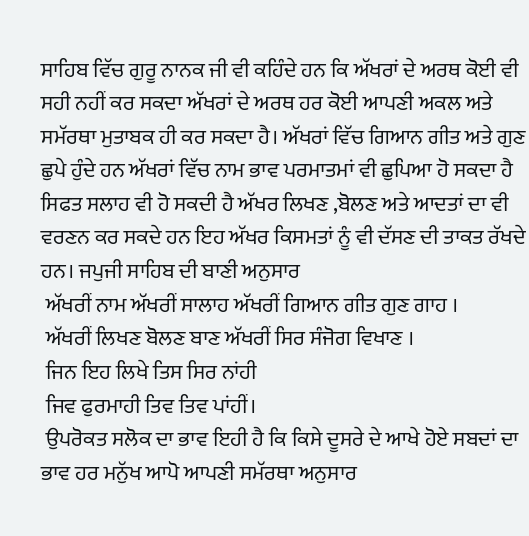ਸਾਹਿਬ ਵਿੱਚ ਗੁਰੂ ਨਾਨਕ ਜੀ ਵੀ ਕਹਿੰਦੇ ਹਨ ਕਿ ਅੱਖਰਾਂ ਦੇ ਅਰਥ ਕੋਈ ਵੀ ਸਹੀ ਨਹੀਂ ਕਰ ਸਕਦਾ ਅੱਖਰਾਂ ਦੇ ਅਰਥ ਹਰ ਕੋਈ ਆਪਣੀ ਅਕਲ ਅਤੇ ਸਮੱਰਥਾ ਮੁਤਾਬਕ ਹੀ ਕਰ ਸਕਦਾ ਹੈ। ਅੱਖਰਾਂ ਵਿੱਚ ਗਿਆਨ ਗੀਤ ਅਤੇ ਗੁਣ ਛੁਪੇ ਹੁੰਦੇ ਹਨ ਅੱਖਰਾਂ ਵਿੱਚ ਨਾਮ ਭਾਵ ਪਰਮਾਤਮਾਂ ਵੀ ਛੁਪਿਆ ਹੋ ਸਕਦਾ ਹੈ  ਸਿਫਤ ਸਲਾਹ ਵੀ ਹੋ ਸਕਦੀ ਹੈ ਅੱਖਰ ਲਿਖਣ ,ਬੋਲਣ ਅਤੇ ਆਦਤਾਂ ਦਾ ਵੀ ਵਰਣਨ ਕਰ ਸਕਦੇ ਹਨ ਇਹ ਅੱਖਰ ਕਿਸਮਤਾਂ ਨੂੰ ਵੀ ਦੱਸਣ ਦੀ ਤਾਕਤ ਰੱਖਦੇ ਹਨ। ਜਪੁਜੀ ਸਾਹਿਬ ਦੀ ਬਾਣੀ ਅਨੁਸਾਰ
 ਅੱਖਰੀਂ ਨਾਮ ਅੱਖਰੀਂ ਸਾਲਾਹ ਅੱਖਰੀਂ ਗਿਆਨ ਗੀਤ ਗੁਣ ਗਾਹ ।
 ਅੱਖਰੀਂ ਲਿਖਣ ਬੋਲਣ ਬਾਣ ਅੱਖਰੀਂ ਸਿਰ ਸੰਜੋਗ ਵਿਖਾਣ ।
 ਜਿਨ ਇਹ ਲਿਖੇ ਤਿਸ ਸਿਰ ਨਾਂਹੀ
 ਜਿਵ ਫੁਰਮਾਹੀ ਤਿਵ ਤਿਵ ਪਾਂਹੀਂ।
 ਉਪਰੋਕਤ ਸਲੋਕ ਦਾ ਭਾਵ ਇਹੀ ਹੈ ਕਿ ਕਿਸੇ ਦੂਸਰੇ ਦੇ ਆਖੇ ਹੋਏ ਸਬਦਾਂ ਦਾ ਭਾਵ ਹਰ ਮਨੁੱਖ ਆਪੋ ਆਪਣੀ ਸਮੱਰਥਾ ਅਨੁਸਾਰ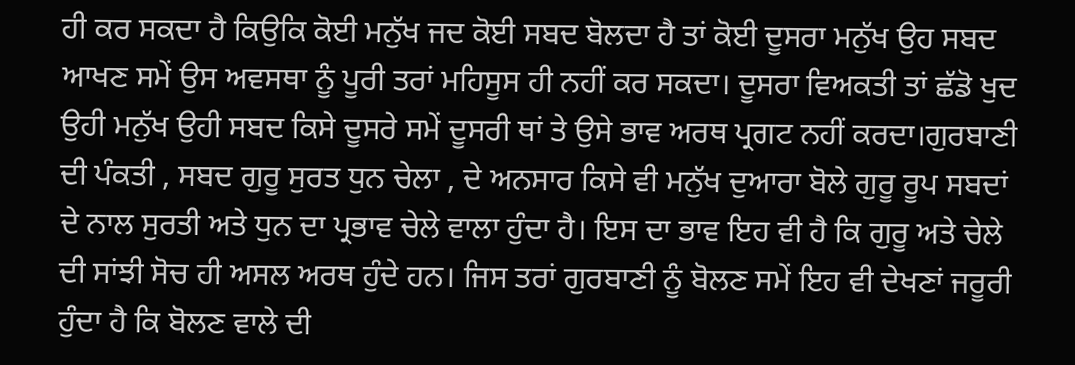ਹੀ ਕਰ ਸਕਦਾ ਹੈ ਕਿਉਕਿ ਕੋਈ ਮਨੁੱਖ ਜਦ ਕੋਈ ਸਬਦ ਬੋਲਦਾ ਹੈ ਤਾਂ ਕੋਈ ਦੂਸਰਾ ਮਨੁੱਖ ਉਹ ਸਬਦ ਆਖਣ ਸਮੇਂ ਉਸ ਅਵਸਥਾ ਨੂੰ ਪੂਰੀ ਤਰਾਂ ਮਹਿਸੂਸ ਹੀ ਨਹੀਂ ਕਰ ਸਕਦਾ। ਦੂਸਰਾ ਵਿਅਕਤੀ ਤਾਂ ਛੱਡੋ ਖੁਦ ਉਹੀ ਮਨੁੱਖ ਉਹੀ ਸਬਦ ਕਿਸੇ ਦੂਸਰੇ ਸਮੇਂ ਦੂਸਰੀ ਥਾਂ ਤੇ ਉਸੇ ਭਾਵ ਅਰਥ ਪ੍ਰਗਟ ਨਹੀਂ ਕਰਦਾ।ਗੁਰਬਾਣੀ ਦੀ ਪੰਕਤੀ , ਸਬਦ ਗੁਰੂ ਸੁਰਤ ਧੁਨ ਚੇਲਾ , ਦੇ ਅਨਸਾਰ ਕਿਸੇ ਵੀ ਮਨੁੱਖ ਦੁਆਰਾ ਬੋਲੇ ਗੁਰੂ ਰੂਪ ਸਬਦਾਂ ਦੇ ਨਾਲ ਸੁਰਤੀ ਅਤੇ ਧੁਨ ਦਾ ਪ੍ਰਭਾਵ ਚੇਲੇ ਵਾਲਾ ਹੁੰਦਾ ਹੈ। ਇਸ ਦਾ ਭਾਵ ਇਹ ਵੀ ਹੈ ਕਿ ਗੁਰੂ ਅਤੇ ਚੇਲੇ ਦੀ ਸਾਂਝੀ ਸੋਚ ਹੀ ਅਸਲ ਅਰਥ ਹੁੰਦੇ ਹਨ। ਜਿਸ ਤਰਾਂ ਗੁਰਬਾਣੀ ਨੂੰ ਬੋਲਣ ਸਮੇਂ ਇਹ ਵੀ ਦੇਖਣਾਂ ਜਰੂਰੀ ਹੁੰਦਾ ਹੈ ਕਿ ਬੋਲਣ ਵਾਲੇ ਦੀ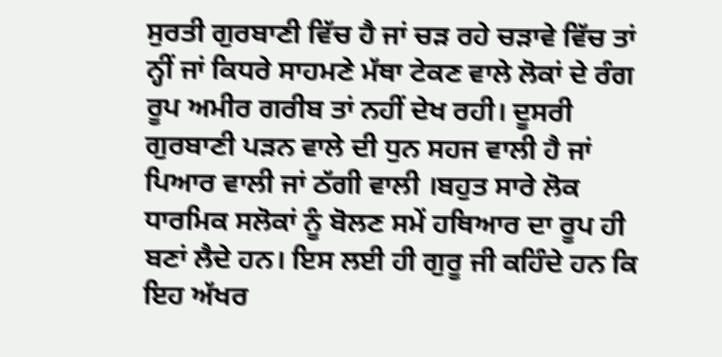ਸੁਰਤੀ ਗੁਰਬਾਣੀ ਵਿੱਚ ਹੈ ਜਾਂ ਚੜ ਰਹੇ ਚੜਾਵੇ ਵਿੱਚ ਤਾਂ ਨ੍ਹੀਂ ਜਾਂ ਕਿਧਰੇ ਸਾਹਮਣੇ ਮੱਥਾ ਟੇਕਣ ਵਾਲੇ ਲੋਕਾਂ ਦੇ ਰੰਗ ਰੂਪ ਅਮੀਰ ਗਰੀਬ ਤਾਂ ਨਹੀਂ ਦੇਖ ਰਹੀ। ਦੂਸਰੀ ਗੁਰਬਾਣੀ ਪੜਨ ਵਾਲੇ ਦੀ ਧੁਨ ਸਹਜ ਵਾਲੀ ਹੈ ਜਾਂ ਪਿਆਰ ਵਾਲੀ ਜਾਂ ਠੱਗੀ ਵਾਲੀ ।ਬਹੁਤ ਸਾਰੇ ਲੋਕ ਧਾਰਮਿਕ ਸਲੋਕਾਂ ਨੂੰ ਬੋਲਣ ਸਮੇਂ ਹਥਿਆਰ ਦਾ ਰੂਪ ਹੀ ਬਣਾਂ ਲੈਦੇ ਹਨ। ਇਸ ਲਈ ਹੀ ਗੁਰੂ ਜੀ ਕਹਿੰਦੇ ਹਨ ਕਿ ਇਹ ਅੱਖਰ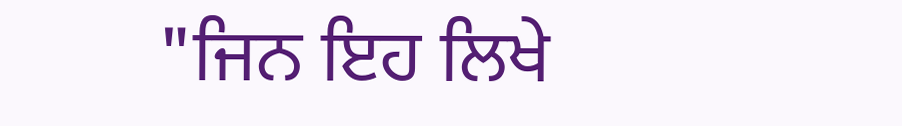"ਜਿਨ ਇਹ ਲਿਖੇ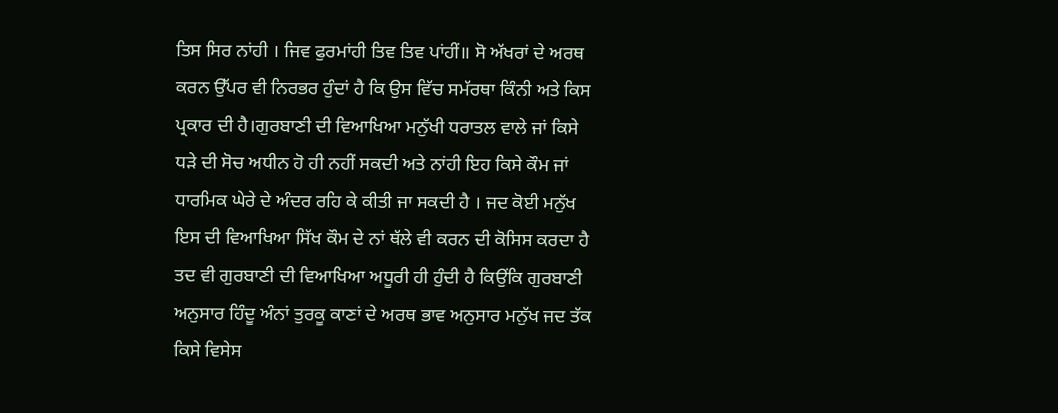ਤਿਸ ਸਿਰ ਨਾਂਹੀ । ਜਿਵ ਫੁਰਮਾਂਹੀ ਤਿਵ ਤਿਵ ਪਾਂਹੀਂ॥ ਸੋ ਅੱਖਰਾਂ ਦੇ ਅਰਥ ਕਰਨ ਉੱਪਰ ਵੀ ਨਿਰਭਰ ਹੁੰਦਾਂ ਹੈ ਕਿ ਉਸ ਵਿੱਚ ਸਮੱਰਥਾ ਕਿੰਨੀ ਅਤੇ ਕਿਸ ਪ੍ਰਕਾਰ ਦੀ ਹੈ।ਗੁਰਬਾਣੀ ਦੀ ਵਿਆਖਿਆ ਮਨੁੱਖੀ ਧਰਾਤਲ ਵਾਲੇ ਜਾਂ ਕਿਸੇ ਧੜੇ ਦੀ ਸੋਚ ਅਧੀਨ ਹੋ ਹੀ ਨਹੀਂ ਸਕਦੀ ਅਤੇ ਨਾਂਹੀ ਇਹ ਕਿਸੇ ਕੌਮ ਜਾਂ ਧਾਰਮਿਕ ਘੇਰੇ ਦੇ ਅੰਦਰ ਰਹਿ ਕੇ ਕੀਤੀ ਜਾ ਸਕਦੀ ਹੈ । ਜਦ ਕੋਈ ਮਨੁੱਖ ਇਸ ਦੀ ਵਿਆਖਿਆ ਸਿੱਖ ਕੌਮ ਦੇ ਨਾਂ ਥੱਲੇ ਵੀ ਕਰਨ ਦੀ ਕੋਸਿਸ ਕਰਦਾ ਹੈ ਤਦ ਵੀ ਗੁਰਬਾਣੀ ਦੀ ਵਿਆਖਿਆ ਅਧੂਰੀ ਹੀ ਹੁੰਦੀ ਹੈ ਕਿਉਂਕਿ ਗੁਰਬਾਣੀ ਅਨੁਸਾਰ ਹਿੰਦੂ ਅੰਨਾਂ ਤੁਰਕੂ ਕਾਣਾਂ ਦੇ ਅਰਥ ਭਾਵ ਅਨੁਸਾਰ ਮਨੁੱਖ ਜਦ ਤੱਕ ਕਿਸੇ ਵਿਸੇਸ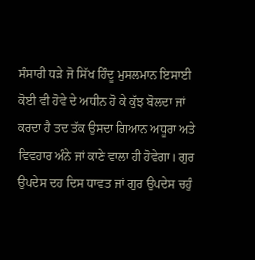ਸੰਸਾਰੀ ਧੜੇ ਜੋ ਸਿੱਖ ਹਿੰਦੂ ਮੁਸਲਮਾਨ ਇਸਾਈ ਕੋਈ ਵੀ ਹੋਵੇ ਦੇ ਅਧੀਨ ਹੋ ਕੇ ਕੁੱਝ ਬੋਲਦਾ ਜਾਂ ਕਰਦਾ ਹੈ ਤਦ ਤੱਕ ਉਸਦਾ ਗਿਆਨ ਅਧੂਰਾ ਅਤੇ ਵਿਵਹਾਰ ਅੰਨੇ ਜਾਂ ਕਾਣੇ ਵਾਲਾ ਹੀ ਹੋਵੇਗਾ। ਗੁਰ ਉਪਦੇਸ ਦਹ ਦਿਸ ਧਾਵਤ ਜਾਂ ਗੁਰ ਉਪਦੇਸ ਚਹੁੰ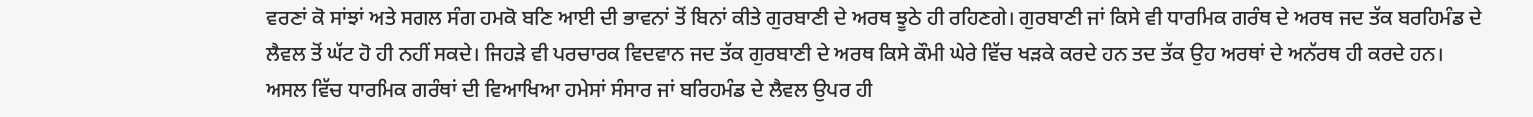ਵਰਣਾਂ ਕੋ ਸਾਂਝਾਂ ਅਤੇ ਸਗਲ ਸੰਗ ਹਮਕੋ ਬਣਿ ਆਈ ਦੀ ਭਾਵਨਾਂ ਤੋਂ ਬਿਨਾਂ ਕੀਤੇ ਗੁਰਬਾਣੀ ਦੇ ਅਰਥ ਝੂਠੇ ਹੀ ਰਹਿਣਗੇ। ਗੁਰਬਾਣੀ ਜਾਂ ਕਿਸੇ ਵੀ ਧਾਰਮਿਕ ਗਰੰਥ ਦੇ ਅਰਥ ਜਦ ਤੱਕ ਬਰਹਿਮੰਡ ਦੇ ਲੈਵਲ ਤੋਂ ਘੱਟ ਹੋ ਹੀ ਨਹੀਂ ਸਕਦੇ। ਜਿਹੜੇ ਵੀ ਪਰਚਾਰਕ ਵਿਦਵਾਨ ਜਦ ਤੱਕ ਗੁਰਬਾਣੀ ਦੇ ਅਰਥ ਕਿਸੇ ਕੌਮੀ ਘੇਰੇ ਵਿੱਚ ਖੜਕੇ ਕਰਦੇ ਹਨ ਤਦ ਤੱਕ ਉਹ ਅਰਥਾਂ ਦੇ ਅਨੱਰਥ ਹੀ ਕਰਦੇ ਹਨ। ਅਸਲ ਵਿੱਚ ਧਾਰਮਿਕ ਗਰੰਥਾਂ ਦੀ ਵਿਆਖਿਆ ਹਮੇਸਾਂ ਸੰਸਾਰ ਜਾਂ ਬਰਿਹਮੰਡ ਦੇ ਲੈਵਲ ਉਪਰ ਹੀ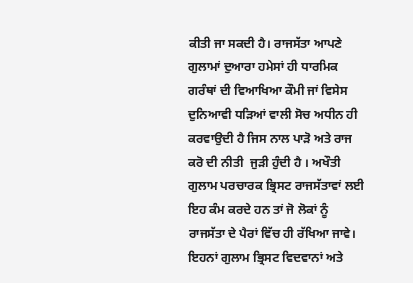ਕੀਤੀ ਜਾ ਸਕਦੀ ਹੈ। ਰਾਜਸੱਤਾ ਆਪਣੇ ਗੁਲਾਮਾਂ ਦੁਆਰਾ ਹਮੇਸਾਂ ਹੀ ਧਾਰਮਿਕ ਗਰੰਥਾਂ ਦੀ ਵਿਆਖਿਆ ਕੌਮੀ ਜਾਂ ਵਿਸੇਸ ਦੁਨਿਆਵੀ ਧੜਿਆਂ ਵਾਲੀ ਸੋਚ ਅਧੀਨ ਹੀ ਕਰਵਾਉਦੀ ਹੈ ਜਿਸ ਨਾਲ ਪਾੜੋ ਅਤੇ ਰਾਜ ਕਰੋ ਦੀ ਨੀਤੀ  ਜੁੜੀ ਹੁੰਦੀ ਹੈ । ਅਖੌਤੀ ਗੁਲਾਮ ਪਰਚਾਰਕ ਭ੍ਰਿਸਟ ਰਾਜਸੱਤਾਵਾਂ ਲਈ ਇਹ ਕੰਮ ਕਰਦੇ ਹਨ ਤਾਂ ਜੋ ਲੋਕਾਂ ਨੂੰ ਰਾਜਸੱਤਾ ਦੇ ਪੈਰਾਂ ਵਿੱਚ ਹੀ ਰੱਖਿਆ ਜਾਵੇ। ਇਹਨਾਂ ਗੁਲਾਮ ਭ੍ਰਿਸਟ ਵਿਦਵਾਨਾਂ ਅਤੇ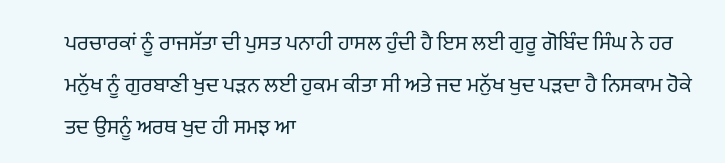ਪਰਚਾਰਕਾਂ ਨੂੰ ਰਾਜਸੱਤਾ ਦੀ ਪੁਸਤ ਪਨਾਹੀ ਹਾਸਲ ਹੁੰਦੀ ਹੈ ਇਸ ਲਈ ਗੁਰੂ ਗੋਬਿੰਦ ਸਿੰਘ ਨੇ ਹਰ ਮਨੁੱਖ ਨੂੰ ਗੁਰਬਾਣੀ ਖੁਦ ਪੜਨ ਲਈ ਹੁਕਮ ਕੀਤਾ ਸੀ ਅਤੇ ਜਦ ਮਨੁੱਖ ਖੁਦ ਪੜਦਾ ਹੈ ਨਿਸਕਾਮ ਹੋਕੇ ਤਦ ਉਸਨੂੰ ਅਰਥ ਖੁਦ ਹੀ ਸਮਝ ਆ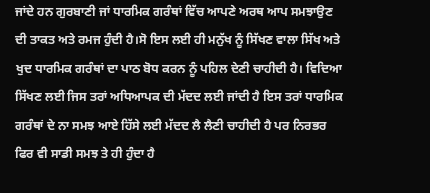ਜਾਂਦੇ ਹਨ ਗੁਰਬਾਣੀ ਜਾਂ ਧਾਰਮਿਕ ਗਰੰਥਾਂ ਵਿੱਚ ਆਪਣੇ ਅਰਥ ਆਪ ਸਮਝਾਉਣ ਦੀ ਤਾਕਤ ਅਤੇ ਰਮਜ ਹੁੰਦੀ ਹੈ।ਸੋ ਇਸ ਲਈ ਹੀ ਮਨੁੱਖ ਨੂੰ ਸਿੱਖਣ ਵਾਲਾ ਸਿੱਖ ਅਤੇ ਖੁਦ ਧਾਰਮਿਕ ਗਰੰਥਾਂ ਦਾ ਪਾਠ ਬੋਧ ਕਰਨ ਨੂੰ ਪਹਿਲ ਦੇਣੀ ਚਾਹੀਦੀ ਹੈ। ਵਿਦਿਆ ਸਿੱਖਣ ਲਈ ਜਿਸ ਤਰਾਂ ਅਧਿਆਪਕ ਦੀ ਮੱਦਦ ਲਈ ਜਾਂਦੀ ਹੈ ਇਸ ਤਰਾਂ ਧਾਰਮਿਕ ਗਰੰਥਾਂ ਦੇ ਨਾ ਸਮਝ ਆਏ ਹਿੱਸੇ ਲਈ ਮੱਦਦ ਲੈ ਲੈਣੀ ਚਾਹੀਦੀ ਹੈ ਪਰ ਨਿਰਭਰ ਫਿਰ ਵੀ ਸਾਡੀ ਸਮਝ ਤੇ ਹੀ ਹੁੰਦਾ ਹੈ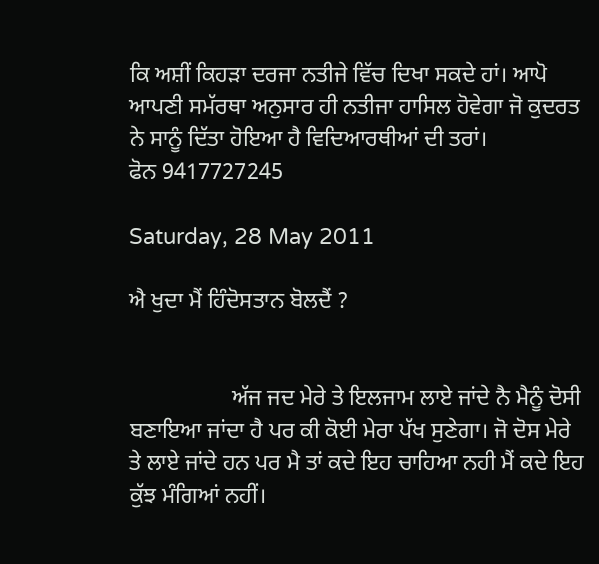ਕਿ ਅਸ਼ੀਂ ਕਿਹੜਾ ਦਰਜਾ ਨਤੀਜੇ ਵਿੱਚ ਦਿਖਾ ਸਕਦੇ ਹਾਂ। ਆਪੋ ਆਪਣੀ ਸਮੱਰਥਾ ਅਨੁਸਾਰ ਹੀ ਨਤੀਜਾ ਹਾਸਿਲ ਹੋਵੇਗਾ ਜੋ ਕੁਦਰਤ ਨੇ ਸਾਨੂੰ ਦਿੱਤਾ ਹੋਇਆ ਹੈ ਵਿਦਿਆਰਥੀਆਂ ਦੀ ਤਰਾਂ।
ਫੋਨ 9417727245

Saturday, 28 May 2011

ਐ ਖੁਦਾ ਮੈਂ ਹਿੰਦੋਸਤਾਨ ਬੋਲਦੈਂ ?


                  ਅੱਜ ਜਦ ਮੇਰੇ ਤੇ ਇਲਜਾਮ ਲਾਏ ਜਾਂਦੇ ਨੈ ਮੈਨੂੰ ਦੋਸੀ ਬਣਾਇਆ ਜਾਂਦਾ ਹੈ ਪਰ ਕੀ ਕੋਈ ਮੇਰਾ ਪੱਖ ਸੁਣੇਗਾ। ਜੋ ਦੋਸ ਮੇਰੇ ਤੇ ਲਾਏ ਜਾਂਦੇ ਹਨ ਪਰ ਮੈ ਤਾਂ ਕਦੇ ਇਹ ਚਾਹਿਆ ਨਹੀ ਮੈਂ ਕਦੇ ਇਹ ਕੁੱਝ ਮੰਗਿਆਂ ਨਹੀਂ।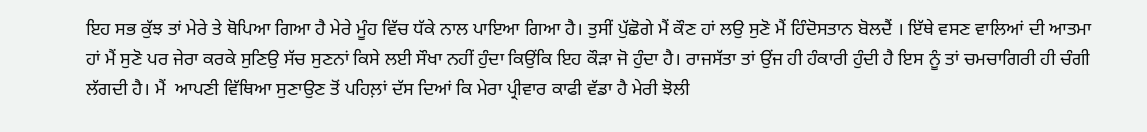ਇਹ ਸਭ ਕੁੱਝ ਤਾਂ ਮੇਰੇ ਤੇ ਥੋਪਿਆ ਗਿਆ ਹੈ ਮੇਰੇ ਮੂੰਹ ਵਿੱਚ ਧੱਕੇ ਨਾਲ ਪਾਇਆ ਗਿਆ ਹੈ। ਤੁਸੀਂ ਪੁੱਛੋਗੇ ਮੈਂ ਕੌਣ ਹਾਂ ਲਉ ਸੁਣੋ ਮੈਂ ਹਿੰਦੋਸਤਾਨ ਬੋਲਦੈਂ । ਇੱਥੇ ਵਸਣ ਵਾਲਿਆਂ ਦੀ ਆਤਮਾ ਹਾਂ ਮੈਂ ਸੁਣੋ ਪਰ ਜੇਰਾ ਕਰਕੇ ਸੁਣਿਉ ਸੱਚ ਸੁਣਨਾਂ ਕਿਸੇ ਲਈ ਸੌਖਾ ਨਹੀਂ ਹੁੰਦਾ ਕਿਉਂਕਿ ਇਹ ਕੌੜਾ ਜੋ ਹੁੰਦਾ ਹੈ। ਰਾਜਸੱਤਾ ਤਾਂ ਉਂਜ ਹੀ ਹੰਕਾਰੀ ਹੁੰਦੀ ਹੈ ਇਸ ਨੂੰ ਤਾਂ ਚਮਚਾਗਿਰੀ ਹੀ ਚੰਗੀ ਲੱਗਦੀ ਹੈ। ਮੈਂ  ਆਪਣੀ ਵਿੱਥਿਆ ਸੁਣਾਉਣ ਤੋਂ ਪਹਿਲ਼ਾਂ ਦੱਸ ਦਿਆਂ ਕਿ ਮੇਰਾ ਪ੍ਰੀਵਾਰ ਕਾਫੀ ਵੱਡਾ ਹੈ ਮੇਰੀ ਝੋਲੀ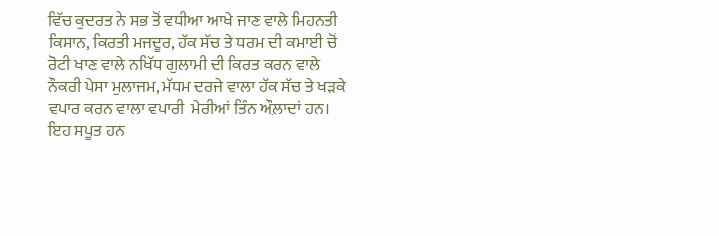ਵਿੱਚ ਕੁਦਰਤ ਨੇ ਸਭ ਤੋਂ ਵਧੀਆ ਆਖੇ ਜਾਣ ਵਾਲੇ ਮਿਹਨਤੀ ਕਿਸਾਨ, ਕਿਰਤੀ ਮਜਦੂਰ, ਹੱਕ ਸੱਚ ਤੇ ਧਰਮ ਦੀ ਕਮਾਈ ਚੋਂ ਰੋਟੀ ਖਾਣ ਵਾਲੇ ਨਖਿੱਧ ਗੁਲਾਮੀ ਦੀ ਕਿਰਤ ਕਰਨ ਵਾਲੇ ਨੌਕਰੀ ਪੇਸਾ ਮੁਲਾਜਮ, ਮੱਧਮ ਦਰਜੇ ਵਾਲਾ ਹੱਕ ਸੱਚ ਤੇ ਖੜਕੇ ਵਪਾਰ ਕਰਨ ਵਾਲਾ ਵਪਾਰੀ  ਮੇਰੀਆਂ ਤਿੰਨ ਔਲ਼ਾਦਾਂ ਹਨ। ਇਹ ਸਪੂਤ ਹਨ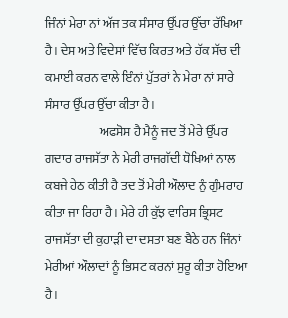ਜਿੰਨਾਂ ਮੇਰਾ ਨਾਂ ਅੱਜ ਤਕ ਸੰਸਾਰ ਉੱਪਰ ਉੱਚਾ ਰੱਖਿਆ ਹੈ। ਦੇਸ ਅਤੇ ਵਿਦੇਸਾਂ ਵਿੱਚ ਕਿਰਤ ਅਤੇ ਹੱਕ ਸੱਚ ਦੀ ਕਮਾਈ ਕਰਨ ਵਾਲੇ ਇੰਨਾਂ ਪੁੱਤਰਾਂ ਨੇ ਮੇਰਾ ਨਾਂ ਸਾਰੇ ਸੰਸਾਰ ਉੱਪਰ ਉੱਚਾ ਕੀਤਾ ਹੈ।
                      ਅਫਸੋਸ ਹੈ ਮੈਨੂੰ ਜਦ ਤੋਂ ਮੇਰੇ ਉੱਪਰ ਗਦਾਰ ਰਾਜਸੱਤਾ ਨੇ ਮੇਰੀ ਰਾਜਗੱਦੀ ਧੋਖਿਆਂ ਨਾਲ ਕਬਜੇ ਹੇਠ ਕੀਤੀ ਹੈ ਤਦ ਤੋਂ ਮੇਰੀ ਔਲਾਦ ਨੁੰ ਗੁੰਮਰਾਹ ਕੀਤਾ ਜਾ ਰਿਹਾ ਹੈ। ਮੇਰੇ ਹੀ ਕੁੱਝ ਵਾਰਿਸ ਭ੍ਰਿਸਟ ਰਾਜਸੱਤਾ ਦੀ ਕੁਹਾੜੀ ਦਾ ਦਸਤਾ ਬਣ ਬੈਠੇ ਹਨ ਜਿੰਨਾਂ ਮੇਰੀਆਂ ਔਲਾਦਾਂ ਨੂੰ ਭਿਸਟ ਕਰਨਾਂ ਸੁਰੂ ਕੀਤਾ ਹੋਇਆ ਹੈ।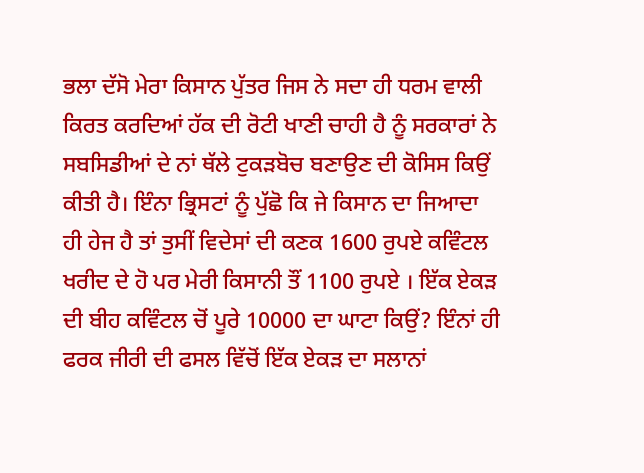ਭਲਾ ਦੱਸੋ ਮੇਰਾ ਕਿਸਾਨ ਪੁੱਤਰ ਜਿਸ ਨੇ ਸਦਾ ਹੀ ਧਰਮ ਵਾਲੀ ਕਿਰਤ ਕਰਦਿਆਂ ਹੱਕ ਦੀ ਰੋਟੀ ਖਾਣੀ ਚਾਹੀ ਹੈ ਨੂੰ ਸਰਕਾਰਾਂ ਨੇ ਸਬਸਿਡੀਆਂ ਦੇ ਨਾਂ ਥੱਲੇ ਟੁਕੜਬੋਚ ਬਣਾਉਣ ਦੀ ਕੋਸਿਸ ਕਿਉਂ ਕੀਤੀ ਹੈ। ਇੰਨਾ ਭ੍ਰਿਸਟਾਂ ਨੂੰ ਪੁੱਛੋ ਕਿ ਜੇ ਕਿਸਾਨ ਦਾ ਜਿਆਦਾ ਹੀ ਹੇਜ ਹੈ ਤਾਂ ਤੁਸੀਂ ਵਿਦੇਸਾਂ ਦੀ ਕਣਕ 1600 ਰੁਪਏ ਕਵਿੰਟਲ ਖਰੀਦ ਦੇ ਹੋ ਪਰ ਮੇਰੀ ਕਿਸਾਨੀ ਤੌਂ 1100 ਰੁਪਏ । ਇੱਕ ਏਕੜ ਦੀ ਬੀਹ ਕਵਿੰਟਲ ਚੋਂ ਪੂਰੇ 10000 ਦਾ ਘਾਟਾ ਕਿਉਂ? ਇੰਨਾਂ ਹੀ ਫਰਕ ਜੀਰੀ ਦੀ ਫਸਲ ਵਿੱਚੋਂ ਇੱਕ ਏਕੜ ਦਾ ਸਲਾਨਾਂ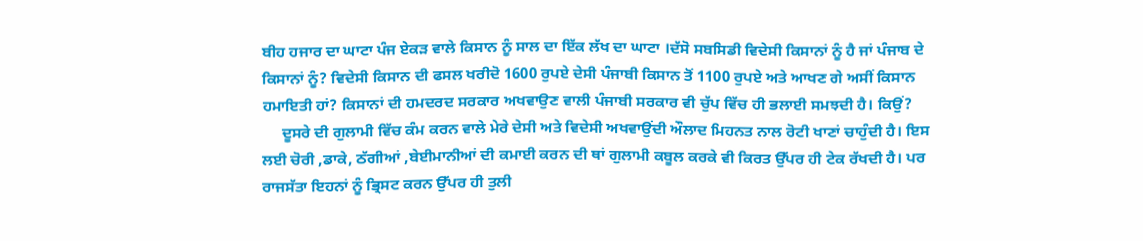ਬੀਹ ਹਜਾਰ ਦਾ ਘਾਟਾ ਪੰਜ ਏਕੜ ਵਾਲੇ ਕਿਸਾਨ ਨੂੰ ਸਾਲ ਦਾ ਇੱਕ ਲੱਖ ਦਾ ਘਾਟਾ ।ਦੱਸੋ ਸਬਸਿਡੀ ਵਿਦੇਸੀ ਕਿਸਾਨਾਂ ਨੂੰ ਹੈ ਜਾਂ ਪੰਜਾਬ ਦੇ ਕਿਸਾਨਾਂ ਨੂੰ? ਵਿਦੇਸੀ ਕਿਸਾਨ ਦੀ ਫਸਲ ਖਰੀਦੋ 1600 ਰੁਪਏ ਦੇਸੀ ਪੰਜਾਬੀ ਕਿਸਾਨ ਤੋਂ 1100 ਰੁਪਏ ਅਤੇ ਆਖਣ ਗੇ ਅਸੀਂ ਕਿਸਾਨ ਹਮਾਇਤੀ ਹਾਂ? ਕਿਸਾਨਾਂ ਦੀ ਹਮਦਰਦ ਸਰਕਾਰ ਅਖਵਾਉਣ ਵਾਲੀ ਪੰਜਾਬੀ ਸਰਕਾਰ ਵੀ ਚੁੱਪ ਵਿੱਚ ਹੀ ਭਲਾਈ ਸਮਝਦੀ ਹੈ। ਕਿਉਂ?
     ਦੂਸਰੇ ਦੀ ਗੁਲਾਮੀ ਵਿੱਚ ਕੰਮ ਕਰਨ ਵਾਲੇ ਮੇਰੇ ਦੇਸੀ ਅਤੇ ਵਿਦੇਸੀ ਅਖਵਾਉਂਦੀ ਔਲਾਦ ਮਿਹਨਤ ਨਾਲ ਰੋਟੀ ਖਾਣਾਂ ਚਾਹੁੰਦੀ ਹੈ। ਇਸ ਲਈ ਚੋਰੀ ,ਡਾਕੇ, ਠੱਗੀਆਂ ,ਬੇਈਮਾਨੀਆਂ ਦੀ ਕਮਾਈ ਕਰਨ ਦੀ ਥਾਂ ਗੁਲਾਮੀ ਕਬੂਲ ਕਰਕੇ ਵੀ ਕਿਰਤ ਉੱਪਰ ਹੀ ਟੇਕ ਰੱਖਦੀ ਹੈ। ਪਰ ਰਾਜਸੱਤਾ ਇਹਨਾਂ ਨੂੰ ਭ੍ਰਿਸਟ ਕਰਨ ਉੱਪਰ ਹੀ ਤੁਲੀ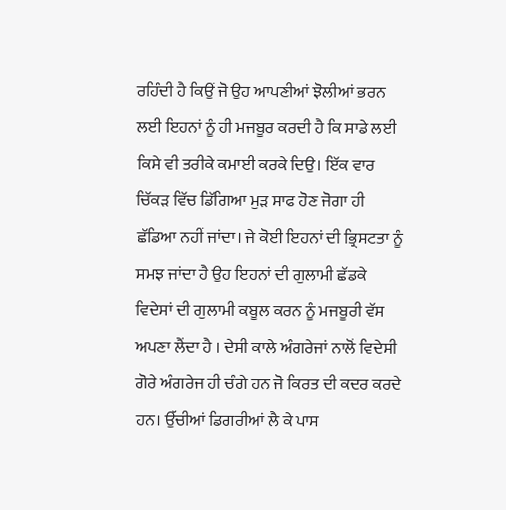ਰਹਿੰਦੀ ਹੈ ਕਿਉਂ ਜੋ ਉਹ ਆਪਣੀਆਂ ਝੋਲੀਆਂ ਭਰਨ ਲਈ ਇਹਨਾਂ ਨੂੰ ਹੀ ਮਜਬੂਰ ਕਰਦੀ ਹੈ ਕਿ ਸਾਡੇ ਲਈ ਕਿਸੇ ਵੀ ਤਰੀਕੇ ਕਮਾਈ ਕਰਕੇ ਦਿਉ। ਇੱਕ ਵਾਰ ਚਿੱਕੜ ਵਿੱਚ ਡਿੱਗਿਆ ਮੁੜ ਸਾਫ ਹੋਣ ਜੋਗਾ ਹੀ ਛੱਡਿਆ ਨਹੀਂ ਜਾਂਦਾ। ਜੇ ਕੋਈ ਇਹਨਾਂ ਦੀ ਭ੍ਰਿਸਟਤਾ ਨੂੰ ਸਮਝ ਜਾਂਦਾ ਹੈ ਉਹ ਇਹਨਾਂ ਦੀ ਗੁਲਾਮੀ ਛੱਡਕੇ ਵਿਦੇਸਾਂ ਦੀ ਗੁਲਾਮੀ ਕਬੂਲ ਕਰਨ ਨੂੰ ਮਜਬੂਰੀ ਵੱਸ ਅਪਣਾ ਲੈਂਦਾ ਹੈ । ਦੇਸੀ ਕਾਲੇ ਅੰਗਰੇਜਾਂ ਨਾਲੋਂ ਵਿਦੇਸੀ ਗੋਰੇ ਅੰਗਰੇਜ ਹੀ ਚੰਗੇ ਹਨ ਜੋ ਕਿਰਤ ਦੀ ਕਦਰ ਕਰਦੇ ਹਨ। ਉੱਚੀਆਂ ਡਿਗਰੀਆਂ ਲੈ ਕੇ ਪਾਸ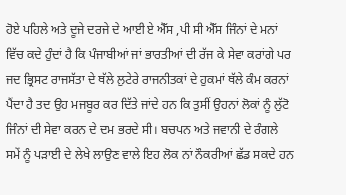ਹੋਏ ਪਹਿਲੇ ਅਤੇ ਦੂਜੇ ਦਰਜੇ ਦੇ ਆਈ ਏ ਐੱਸ ,ਪੀ ਸੀ ਐੱਸ ਜਿੰਨਾਂ ਦੇ ਮਨਾਂ ਵਿੱਚ ਕਦੇ ਹੁੰਦਾਂ ਹੈ ਕਿ ਪੰਜਾਬੀਆਂ ਜਾਂ ਭਾਰਤੀਆਂ ਦੀ ਰੱਜ ਕੇ ਸੇਵਾ ਕਰਾਂਗੇ ਪਰ ਜਦ ਭ੍ਰਿਸਟ ਰਾਜਸੱਤਾ ਦੇ ਥੱਲੇ ਲੁਟੇਰੇ ਰਾਜਨੀਤਕਾਂ ਦੇ ਹੁਕਮਾਂ ਥੱਲੇ ਕੰਮ ਕਰਨਾਂ ਪੈਂਦਾ ਹੈ ਤਦ ਉਹ ਮਜਬੂਰ ਕਰ ਦਿੱਤੇ ਜਾਂਦੇ ਹਨ ਕਿ ਤੁਸੀਂ ਉਹਨਾਂ ਲੋਕਾਂ ਨੂੰ ਲੁੱਟੋ ਜਿੰਨਾਂ ਦੀ ਸੇਵਾ ਕਰਨ ਦੇ ਦਮ ਭਰਦੇ ਸੀ। ਬਚਪਨ ਅਤੇ ਜਵਾਨੀ ਦੇ ਰੰਗਲੇ ਸਮੇਂ ਨੂੰ ਪੜਾਈ ਦੇ ਲੇਖੇ ਲਾਉਣ ਵਾਲੇ ਇਹ ਲੋਕ ਨਾਂ ਨੌਕਰੀਆਂ ਛੱਡ ਸਕਦੇ ਹਨ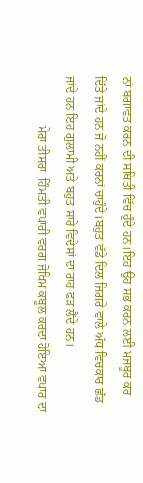ਨਾਂ ਬਗਾਵਤ ਕਰਨ ਦੀ ਸਥਿਤੀ ਵਿੱਚ ਹੁੰਦੇ ਹਨ।ਇਹ ਉਹ ਸਭ ਕਰਨ ਲਈ ਮਜਬੂਰ ਕਰ ਦਿੱਤੇ ਜਾਂਦੇ ਹਨ ਜੋ ਨਹੀਂ ਕਰਨਾਂ ਚਾਹੁੰਦੇ।ਬਹੁਤ ਵੱਡੇ ਦਿਲ ਜਿਗਰੇ ਵਾਲੇ ਅੱਧ ਵਿਚਕਾਰ ਛੱਡ ਜਾਂਦੇ ਹਨ ਇਹ ਗੁਲਾਮੀ ਅਤੇ ਬਹੁਤ ਸਾਰੇ ਵਿਦੇਸਾਂ ਦਾ ਰਾਹ ਫੜ ਲੈਂਦੇ ਹਨ।
                ਮੇਰਾ ਤੀਸਰਾ  ਹਿੰਮਤੀ ਵਪਾਰੀ ਵਰਗ ਜੋਖਿਮ ਕਬੂਲ ਕਰਦਾ ਹੋਇਆ ਵਪਾਰ ਦਾ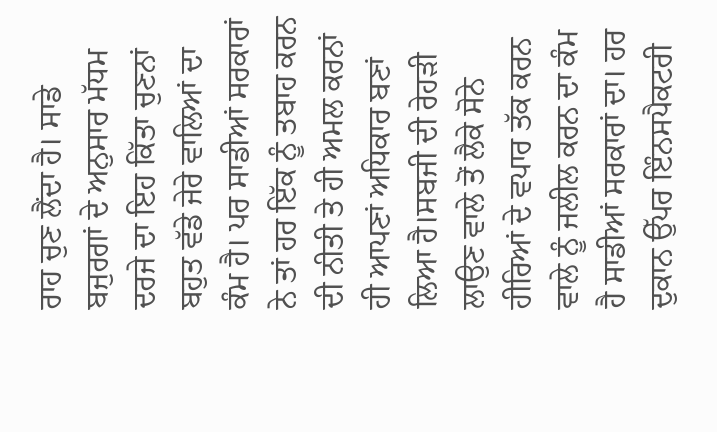ਰਾਹ ਚੁਣ ਲੈਂਦਾ ਹੈ। ਸਾਡੇ ਬਜੁਰਗਾਂ ਦੇ ਅਨੁਸਾਰ ਮੱਧਮ ਦਰਜੇ ਦਾ ਇਹ ਕਿੱਤਾ ਚੁਣਨਾਂ ਬਹੁਤ ਵੱਡੇ ਜੇਰੇ ਵਾਲਿਆਂ ਦਾ ਕੰਮ ਹੈ। ਪਰ ਸਾਡੀਆਂ ਸਰਕਾਰਾਂ ਨੇ ਤਾਂ ਹਰ ਇੱਕ ਨੂੰ ਤਬਾਹ ਕਰਨ ਦੀ ਨੀਤੀ ਤੇ ਹੀ ਅਮਲ ਕਰਨਾਂ ਹੀ ਆਪਣਾਂ ਅਧਿਕਾਰ ਬਣਾਂ ਲਿਆ ਹੈ।ਸਬਜੀ ਦੀ ਰੇਹੜੀ ਲਾਉਣ ਵਾਲੇ ਤੋਂ ਲੈਕੇ ਸੋਨੇ ਹੀਰਿਆਂ ਦੇ ਵਪਾਰ ਤੱਕ ਕਰਨ ਵਾਲੇ ਨੂੰ ਜਲੀਲ ਕਰਨ ਦਾ ਕੰਮ ਹੈ ਸਾਡੀਆਂ ਸਰਕਾਰਾਂ ਦਾ। ਹਰ ਦੁਕਾਨ ਉੱਪਰ ਇੰਨਸਪੈਕਟਰੀ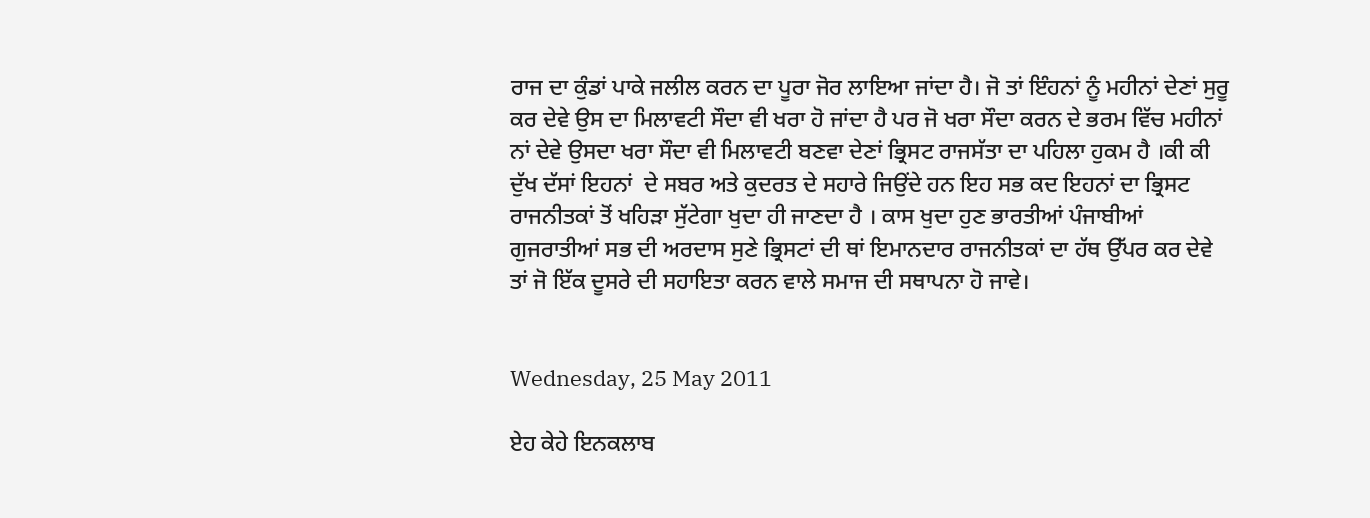ਰਾਜ ਦਾ ਕੁੰਡਾਂ ਪਾਕੇ ਜਲੀਲ ਕਰਨ ਦਾ ਪੂਰਾ ਜੋਰ ਲਾਇਆ ਜਾਂਦਾ ਹੈ। ਜੋ ਤਾਂ ਇੰਹਨਾਂ ਨੂੰ ਮਹੀਨਾਂ ਦੇਣਾਂ ਸੁਰੂ ਕਰ ਦੇਵੇ ਉਸ ਦਾ ਮਿਲਾਵਟੀ ਸੌਦਾ ਵੀ ਖਰਾ ਹੋ ਜਾਂਦਾ ਹੈ ਪਰ ਜੋ ਖਰਾ ਸੌਦਾ ਕਰਨ ਦੇ ਭਰਮ ਵਿੱਚ ਮਹੀਨਾਂ ਨਾਂ ਦੇਵੇ ਉਸਦਾ ਖਰਾ ਸੌਦਾ ਵੀ ਮਿਲਾਵਟੀ ਬਣਵਾ ਦੇਣਾਂ ਭ੍ਰਿਸਟ ਰਾਜਸੱਤਾ ਦਾ ਪਹਿਲਾ ਹੁਕਮ ਹੈ ।ਕੀ ਕੀ ਦੁੱਖ ਦੱਸਾਂ ਇਹਨਾਂ  ਦੇ ਸਬਰ ਅਤੇ ਕੁਦਰਤ ਦੇ ਸਹਾਰੇ ਜਿਉਂਦੇ ਹਨ ਇਹ ਸਭ ਕਦ ਇਹਨਾਂ ਦਾ ਭ੍ਰਿਸਟ ਰਾਜਨੀਤਕਾਂ ਤੋਂ ਖਹਿੜਾ ਸੁੱਟੇਗਾ ਖੁਦਾ ਹੀ ਜਾਣਦਾ ਹੈ । ਕਾਸ ਖੁਦਾ ਹੁਣ ਭਾਰਤੀਆਂ ਪੰਜਾਬੀਆਂ ਗੁਜਰਾਤੀਆਂ ਸਭ ਦੀ ਅਰਦਾਸ ਸੁਣੇ ਭ੍ਰਿਸਟਾਂ ਦੀ ਥਾਂ ਇਮਾਨਦਾਰ ਰਾਜਨੀਤਕਾਂ ਦਾ ਹੱਥ ਉੱਪਰ ਕਰ ਦੇਵੇ ਤਾਂ ਜੋ ਇੱਕ ਦੂਸਰੇ ਦੀ ਸਹਾਇਤਾ ਕਰਨ ਵਾਲੇ ਸਮਾਜ ਦੀ ਸਥਾਪਨਾ ਹੋ ਜਾਵੇ।


Wednesday, 25 May 2011

ਏਹ ਕੇਹੇ ਇਨਕਲਾਬ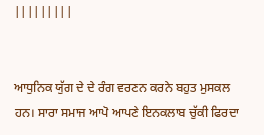|||||||||


ਆਧੁਨਿਕ ਯੁੱਗ ਦੇ ਦੇ ਰੰਗ ਵਰਣਨ ਕਰਨੇ ਬਹੁਤ ਮੁਸਕਲ ਹਨ। ਸਾਰਾ ਸਮਾਜ ਆਪੋ ਆਪਣੇ ਇਨਕਲਾਬ ਚੁੱਕੀ ਫਿਰਦਾ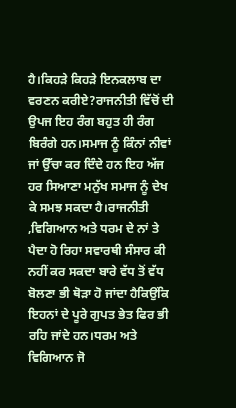ਹੈ।ਕਿਹੜੇ ਕਿਹੜੇ ਇਨਕਲਾਬ ਦਾ ਵਰਣਨ ਕਰੀਏ?ਰਾਜਨੀਤੀ ਵਿੱਚੋਂ ਦੀ ਉਪਜ ਇਹ ਰੰਗ ਬਹੁਤ ਹੀ ਰੰਗ ਬਿਰੰਗੇ ਹਨ।ਸਮਾਜ ਨੂੰ ਕਿੰਨਾਂ ਨੀਵਾਂ ਜਾਂ ਉੱਚਾ ਕਰ ਦਿੰਦੇ ਹਨ ਇਹ ਅੱਜ ਹਰ ਸਿਆਣਾ ਮਨੁੱਖ ਸਮਾਜ ਨੂੰ ਦੇਖ ਕੇ ਸਮਝ ਸਕਦਾ ਹੈ।ਰਾਜਨੀਤੀ ,ਵਿਗਿਆਨ ਅਤੇ ਧਰਮ ਦੇ ਨਾਂ ਤੇ ਪੈਦਾ ਹੋ ਰਿਹਾ ਸਵਾਰਥੀ ਸੰਸਾਰ ਕੀ ਨਹੀਂ ਕਰ ਸਕਦਾ ਬਾਰੇ ਵੱਧ ਤੋਂ ਵੱਧ ਬੋਲਣਾ ਭੀ ਥੋੜਾ ਹੋ ਜਾਂਦਾ ਹੈਕਿਉਂਕਿ ਇਹਨਾਂ ਦੇ ਪੂਰੇ ਗੁਪਤ ਭੇਤ ਫਿਰ ਭੀ ਰਹਿ ਜਾਂਦੇ ਹਨ।ਧਰਮ ਅਤੇ ਵਿਗਿਆਨ ਜੋ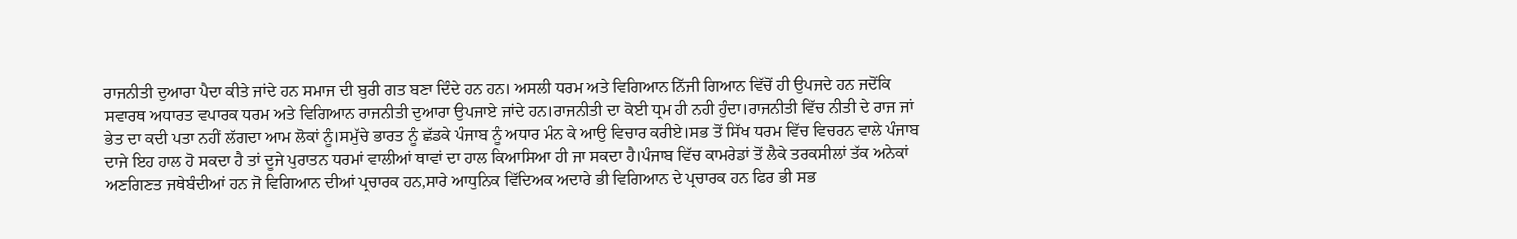ਰਾਜਨੀਤੀ ਦੁਆਰਾ ਪੈਦਾ ਕੀਤੇ ਜਾਂਦੇ ਹਨ ਸਮਾਜ ਦੀ ਬੁਰੀ ਗਤ ਬਣਾ ਦਿੰਦੇ ਹਨ ਹਨ। ਅਸਲੀ ਧਰਮ ਅਤੇ ਵਿਗਿਆਨ ਨਿੱਜੀ ਗਿਆਨ ਵਿੱਚੋਂ ਹੀ ਉਪਜਦੇ ਹਨ ਜਦੋਂਕਿ ਸਵਾਰਥ ਅਧਾਰਤ ਵਪਾਰਕ ਧਰਮ ਅਤੇ ਵਿਗਿਆਨ ਰਾਜਨੀਤੀ ਦੁਆਰਾ ਉਪਜਾਏ ਜਾਂਦੇ ਹਨ।ਰਾਜਨੀਤੀ ਦਾ ਕੋਈ ਧ੍ਰਮ ਹੀ ਨਹੀ ਹੁੰਦਾ।ਰਾਜਨੀਤੀ ਵਿੱਚ ਨੀਤੀ ਦੇ ਰਾਜ ਜਾਂ ਭੇਤ ਦਾ ਕਦੀ ਪਤਾ ਨਹੀਂ ਲੱਗਦਾ ਆਮ ਲੋਕਾਂ ਨੂੰ।ਸਮੁੱਚੇ ਭਾਰਤ ਨੂੰ ਛੱਡਕੇ ਪੰਜਾਬ ਨੂੰ ਅਧਾਰ ਮੰਨ ਕੇ ਆਉ ਵਿਚਾਰ ਕਰੀਏ।ਸਭ ਤੋਂ ਸਿੱਖ ਧਰਮ ਵਿੱਚ ਵਿਚਰਨ ਵਾਲੇ ਪੰਜਾਬ ਦਾਜੇ ਇਹ ਹਾਲ ਹੋ ਸਕਦਾ ਹੈ ਤਾਂ ਦੂਜੇ ਪੁਰਾਤਨ ਧਰਮਾਂ ਵਾਲੀਆਂ ਥਾਵਾਂ ਦਾ ਹਾਲ ਕਿਆਸਿਆ ਹੀ ਜਾ ਸਕਦਾ ਹੈ।ਪੰਜਾਬ ਵਿੱਚ ਕਾਮਰੇਡਾਂ ਤੋਂ ਲੈਕੇ ਤਰਕਸੀਲਾਂ ਤੱਕ ਅਨੇਕਾਂ ਅਣਗਿਣਤ ਜਥੇਬੰਦੀਆਂ ਹਨ ਜੋ ਵਿਗਿਆਨ ਦੀਆਂ ਪ੍ਰਚਾਰਕ ਹਨ,ਸਾਰੇ ਆਧੁਨਿਕ ਵਿੱਦਿਅਕ ਅਦਾਰੇ ਭੀ ਵਿਗਿਆਨ ਦੇ ਪ੍ਰਚਾਰਕ ਹਨ ਫਿਰ ਭੀ ਸਭ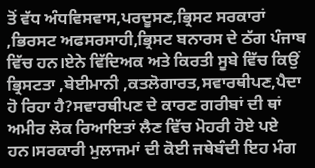ਤੋਂ ਵੱਧ ਅੰਧਵਿਸਵਾਸ,ਪਰਦੂਸਣ,ਭ੍ਰਿਸਟ ਸਰਕਾਰਾਂ ,ਭਿਰਸਟ ਅਫਸਰਸਾਹੀ,ਭ੍ਰਿਸਟ ਬਨਾਰਸ ਦੇ ਠੱਗ ਪੰਜਾਬ ਵਿੱਚ ਹਨ।ਏਨੇ ਵਿੱਦਿਅਕ ਅਤੇ ਕਿਰਤੀ ਸੂਬੇ ਵਿੱਚ ਕਿਉਂ ਭ੍ਰਿਸਟਤਾ ,ਬੇਈਮਾਨੀ ,ਕਤਲੋਗਾਰਤ,ਸਵਾਰਥੀਪਣ,ਪੈਦਾ ਹੋ ਰਿਹਾ ਹੈ?ਸਵਾਰਥੀਪਣ ਦੇ ਕਾਰਣ ਗਰੀਬਾਂ ਦੀ ਥਾਂ ਅਮੀਰ ਲੋਕ ਰਿਆਇਤਾਂ ਲੈਣ ਵਿੱਚ ਮੋਹਰੀ ਹੋਏ ਪਏ ਹਨ।ਸਰਕਾਰੀ ਮੁਲਾਜਮਾਂ ਦੀ ਕੋਈ ਜਥੇਬੰਦੀ ਇਹ ਮੰਗ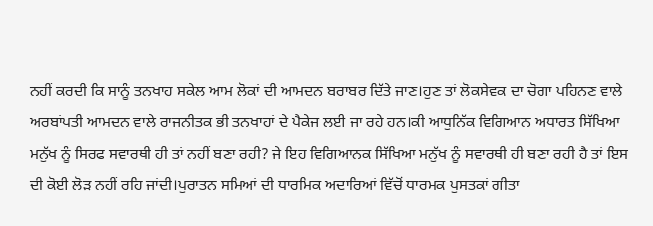ਨਹੀਂ ਕਰਦੀ ਕਿ ਸਾਨੂੰ ਤਨਖਾਹ ਸਕੇਲ ਆਮ ਲੋਕਾਂ ਦੀ ਆਮਦਨ ਬਰਾਬਰ ਦਿੱਤੇ ਜਾਣ।ਹੁਣ ਤਾਂ ਲੋਕਸੇਵਕ ਦਾ ਚੋਗਾ ਪਹਿਨਣ ਵਾਲੇ ਅਰਬਾਂਪਤੀ ਆਮਦਨ ਵਾਲੇ ਰਾਜਨੀਤਕ ਭੀ ਤਨਖਾਹਾਂ ਦੇ ਪੈਕੇਜ ਲਈ ਜਾ ਰਹੇ ਹਨ।ਕੀ ਆਧੁਨਿੱਕ ਵਿਗਿਆਨ ਅਧਾਰਤ ਸਿੱਖਿਆ ਮਨੁੱਖ ਨੂੰ ਸਿਰਫ ਸਵਾਰਥੀ ਹੀ ਤਾਂ ਨਹੀਂ ਬਣਾ ਰਹੀ? ਜੇ ਇਹ ਵਿਗਿਆਨਕ ਸਿੱਖਿਆ ਮਨੁੱਖ ਨੂੰ ਸਵਾਰਥੀ ਹੀ ਬਣਾ ਰਹੀ ਹੈ ਤਾਂ ਇਸ ਦੀ ਕੋਈ ਲੋੜ ਨਹੀਂ ਰਹਿ ਜਾਂਦੀ।ਪੁਰਾਤਨ ਸਮਿਆਂ ਦੀ ਧਾਰਮਿਕ ਅਦਾਰਿਆਂ ਵਿੱਚੋਂ ਧਾਰਮਕ ਪੁਸਤਕਾਂ ਗੀਤਾ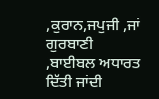,ਕੁਰਾਨ,ਜਪੁਜੀ ,ਜਾਂ ਗੁਰਬਾਣੀ ,ਬਾਈਬਲ ਅਧਾਰਤ ਦਿੱਤੀ ਜਾਂਦੀ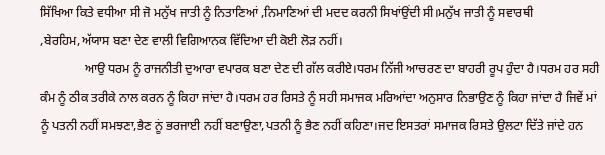ਸਿੱਖਿਆ ਕਿਤੇ ਵਧੀਆ ਸੀ ਜੋ ਮਨੁੱਖ ਜਾਤੀ ਨੂੰ ਨਿਤਾਣਿਆਂ ,ਨਿਮਾਣਿਆਂ ਦੀ ਮਦਦ ਕਰਨੀ ਸਿਖਾਂਉਂਦੀ ਸੀ।ਮਨੁੱਖ ਜਾਤੀ ਨੂੰ ਸਵਾਰਥੀ ,ਬੇਰਹਿਮ,ਅੱਯਾਸ ਬਣਾ ਦੇਣ ਵਾਲੀ ਵਿਗਿਆਨਕ ਵਿੱਦਿਆ ਦੀ ਕੋਈ ਲੋੜ ਨਹੀਂ।
              ਆਉ ਧਰਮ ਨੂੰ ਰਾਜਨੀਤੀ ਦੁਆਰਾ ਵਪਾਰਕ ਬਣਾ ਦੇਣ ਦੀ ਗੱਲ ਕਰੀਏ।ਧਰਮ ਨਿੱਜੀ ਆਚਰਣ ਦਾ ਬਾਹਰੀ ਰੂਪ ਹੁੰਦਾ ਹੈ।ਧਰਮ ਹਰ ਸਹੀ ਕੰਮ ਨੂੰ ਠੀਕ ਤਰੀਕੇ ਨਾਲ ਕਰਨ ਨੂੰ ਕਿਹਾ ਜਾਂਦਾ ਹੈ।ਧਰਮ ਹਰ ਰਿਸਤੇ ਨੂੰ ਸਹੀ ਸਮਾਜਕ ਮਰਿਆਂਦਾ ਅਨੁਸਾਰ ਨਿਭਾਉਣ ਨੂੰ ਕਿਹਾ ਜਾਂਦਾ ਹੈ ਜਿਵੇਂ ਮਾਂ ਨੂੰ ਪਤਨੀ ਨਹੀਂ ਸਮਝਣਾ,ਭੈਣ ਨੂਂ ਭਰਜਾਈ ਨਹੀਂ ਬਣਾਉਣਾ,ਪਤਨੀ ਨੂੰ ਭੈਣ ਨਹੀਂ ਕਹਿਣਾ।ਜਦ ਇਸਤਰਾਂ ਸਮਾਜਕ ਰਿਸਤੇ ਉਲਟਾ ਦਿੱਤੇ ਜਾਂਦੇ ਹਨ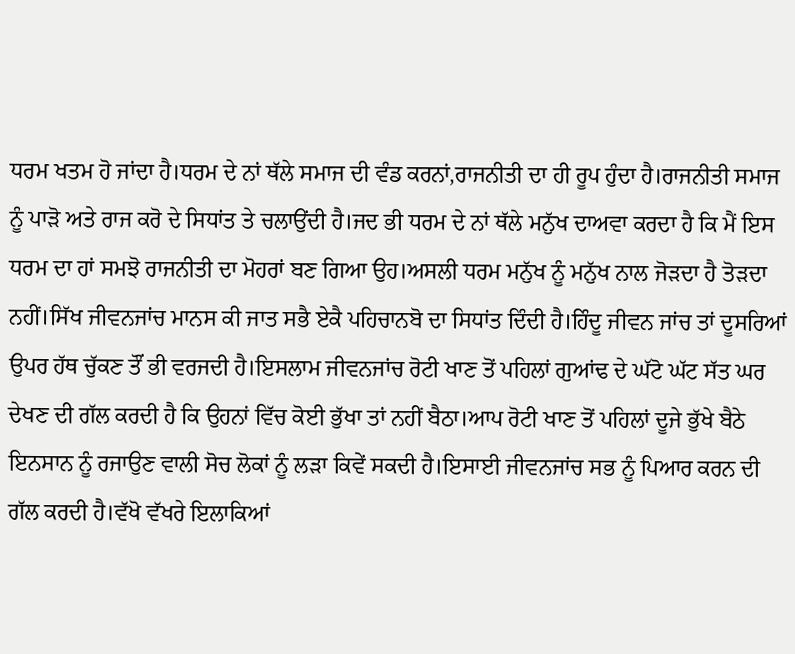ਧਰਮ ਖਤਮ ਹੋ ਜਾਂਦਾ ਹੈ।ਧਰਮ ਦੇ ਨਾਂ ਥੱਲੇ ਸਮਾਜ ਦੀ ਵੰਡ ਕਰਨਾਂ,ਰਾਜਨੀਤੀ ਦਾ ਹੀ ਰੂਪ ਹੁੰਦਾ ਹੈ।ਰਾਜਨੀਤੀ ਸਮਾਜ ਨੂੰ ਪਾੜੋ ਅਤੇ ਰਾਜ ਕਰੋ ਦੇ ਸਿਧਾਂਤ ਤੇ ਚਲਾਉਂਦੀ ਹੈ।ਜਦ ਭੀ ਧਰਮ ਦੇ ਨਾਂ ਥੱਲੇ ਮਨੁੱਖ ਦਾਅਵਾ ਕਰਦਾ ਹੈ ਕਿ ਮੈਂ ਇਸ ਧਰਮ ਦਾ ਹਾਂ ਸਮਝੋ ਰਾਜਨੀਤੀ ਦਾ ਮੋਹਰਾਂ ਬਣ ਗਿਆ ਉਹ।ਅਸਲੀ ਧਰਮ ਮਨੁੱਖ ਨੂੰ ਮਨੁੱਖ ਨਾਲ ਜੋੜਦਾ ਹੈ ਤੋੜਦਾ ਨਹੀਂ।ਸਿੱਖ ਜੀਵਨਜਾਂਚ ਮਾਨਸ ਕੀ ਜਾਤ ਸਭੈ ਏਕੈ ਪਹਿਚਾਨਬੋ ਦਾ ਸਿਧਾਂਤ ਦਿੰਦੀ ਹੈ।ਹਿੰਦੂ ਜੀਵਨ ਜਾਂਚ ਤਾਂ ਦੂਸਰਿਆਂ ਉਪਰ ਹੱਥ ਚੁੱਕਣ ਤੌਂ ਭੀ ਵਰਜਦੀ ਹੈ।ਇਸਲਾਮ ਜੀਵਨਜਾਂਚ ਰੋਟੀ ਖਾਣ ਤੋਂ ਪਹਿਲਾਂ ਗੁਆਂਢ ਦੇ ਘੱਟੋ ਘੱਟ ਸੱਤ ਘਰ ਦੇਖਣ ਦੀ ਗੱਲ ਕਰਦੀ ਹੈ ਕਿ ਉਹਨਾਂ ਵਿੱਚ ਕੋਈ ਭੁੱਖਾ ਤਾਂ ਨਹੀਂ ਬੈਠਾ।ਆਪ ਰੋਟੀ ਖਾਣ ਤੋਂ ਪਹਿਲਾਂ ਦੂਜੇ ਭੁੱਖੇ ਬੈਠੇ ਇਨਸਾਨ ਨੂੰ ਰਜਾਉਣ ਵਾਲੀ ਸੋਚ ਲੋਕਾਂ ਨੂੰ ਲੜਾ ਕਿਵੇਂ ਸਕਦੀ ਹੈ।ਇਸਾਈ ਜੀਵਨਜਾਂਚ ਸਭ ਨੂੰ ਪਿਆਰ ਕਰਨ ਦੀ ਗੱਲ ਕਰਦੀ ਹੈ।ਵੱਖੋ ਵੱਖਰੇ ਇਲਾਕਿਆਂ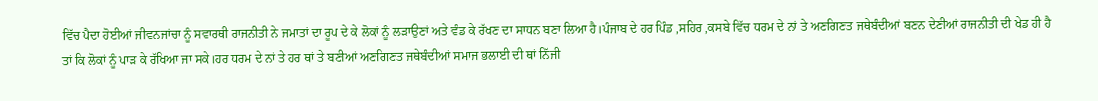ਵਿੱਚ ਪੈਦਾ ਹੋਈਆਂ ਜੀਵਨਜਾਂਚਾ ਨੂੰ ਸਵਾਰਥੀ ਰਾਜਨੀਤੀ ਨੇ ਜਮਾਤਾਂ ਦਾ ਰੂਪ ਦੇ ਕੇ ਲੋਕਾਂ ਨੂੰ ਲੜਾਉਣਾਂ ਅਤੇ ਵੰਡ ਕੇ ਰੱਖਣ ਦਾ ਸਾਧਨ ਬਣਾ ਲਿਆ ਹੈ।ਪੰਜਾਬ ਦੇ ਹਰ ਪਿੰਡ ,ਸਹਿਰ ,ਕਸਬੇ ਵਿੱਚ ਧਰਮ ਦੇ ਨਾਂ ਤੇ ਅਣਗਿਣਤ ਜਥੇਬੰਦੀਆਂ ਬਣਨ ਦੇਣੀਆਂ ਰਾਜਨੀਤੀ ਦੀ ਖੇਡ ਹੀ ਹੈ ਤਾਂ ਕਿ ਲੋਕਾਂ ਨੂੰ ਪਾੜ ਕੇ ਰੱਖਿਆ ਜਾ ਸਕੇ।ਹਰ ਧਰਮ ਦੇ ਨਾਂ ਤੇ ਹਰ ਥਾਂ ਤੇ ਬਣੀਆਂ ਅਣਗਿਣਤ ਜਥੇਬੰਦੀਆਂ ਸਮਾਜ ਭਲਾਈ ਦੀ ਥਾਂ ਨਿੱਜੀ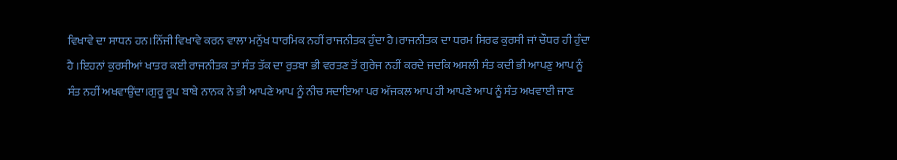ਵਿਖਾਵੇ ਦਾ ਸਾਧਨ ਹਨ।ਨਿੱਜੀ ਵਿਖਾਵੇ ਕਰਨ ਵਾਲਾ ਮਨੁੱਖ ਧਾਰਮਿਕ ਨਹੀਂ ਰਾਜਨੀਤਕ ਹੁੰਦਾ ਹੈ।ਰਾਜਨੀਤਕ ਦਾ ਧਰਮ ਸਿਰਫ ਕੁਰਸੀ ਜਾਂ ਚੌਧਰ ਹੀ ਹੁੰਦਾ ਹੈ ।ਇਹਨਾਂ ਕੁਰਸੀਆਂ ਖਾਤਰ ਕਈ ਰਾਜਨੀਤਕ ਤਾਂ ਸੰਤ ਤੱਕ ਦਾ ਰੁਤਬਾ ਭੀ ਵਰਤਣ ਤੋਂ ਗੁਰੇਜ ਨਹੀਂ ਕਰਦੇ ਜਦਕਿ ਅਸਲੀ ਸੰਤ ਕਦੀ ਭੀ ਆਪਣੁ ਆਪ ਨੂੰ ਸੰਤ ਨਹੀਂ ਅਖਵਾਉਂਦਾ।ਗੁਰੂ ਰੂਪ ਬਾਬੇ ਨਾਨਕ ਨੇ ਭੀ ਆਪਣੇ ਆਪ ਨੂੰ ਨੀਚ ਸਦਾਇਆ ਪਰ ਅੱਜਕਲ ਆਪ ਹੀ ਆਪਣੇ ਆਪ ਨੂੰ ਸੰਤ ਅਖਵਾਈ ਜਾਣ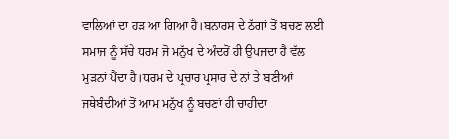ਵਾਲਿਆਂ ਦਾ ਹੜ ਆ ਗਿਆ ਹੈ।ਬਨਾਰਸ ਦੇ ਠੱਗਾਂ ਤੋਂ ਬਚਣ ਲਈ ਸਮਾਜ ਨੂੰ ਸੱਚੇ ਧਰਮ ਜੋ ਮਨੁੱਖ ਦੇ ਅੰਦਰੋਂ ਹੀ ਉਪਜਦਾ ਹੈ ਵੱਲ ਮੁੜਨਾਂ ਪੈਂਦਾ ਹੈ।ਧਰਮ ਦੇ ਪ੍ਰਚਾਰ ਪ੍ਰਸਾਰ ਦੇ ਨਾਂ ਤੇ ਬਣੀਆਂ ਜਥੇਬੰਦੀਆਂ ਤੋਂ ਆਮ ਮਨੁੱਖ ਨੂੰ ਬਚਣਾਂ ਹੀ ਚਾਹੀਦਾ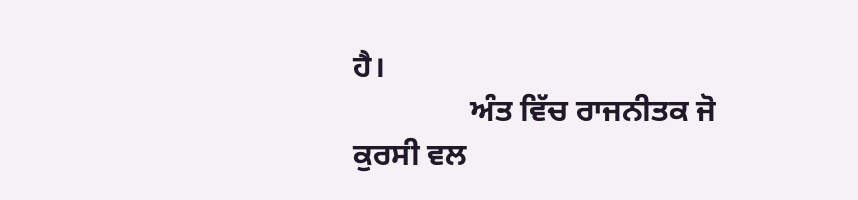ਹੈ।
               ਅੰਤ ਵਿੱਚ ਰਾਜਨੀਤਕ ਜੋ ਕੁਰਸੀ ਵਲ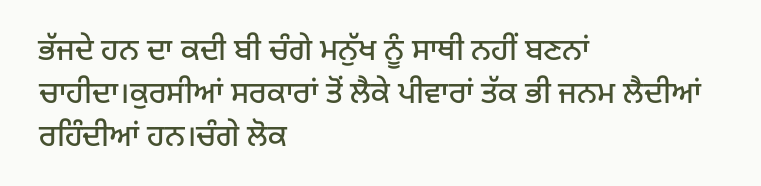ਭੱਜਦੇ ਹਨ ਦਾ ਕਦੀ ਬੀ ਚੰਗੇ ਮਨੁੱਖ ਨੂੰ ਸਾਥੀ ਨਹੀਂ ਬਣਨਾਂ ਚਾਹੀਦਾ।ਕੁਰਸੀਆਂ ਸਰਕਾਰਾਂ ਤੋਂ ਲੈਕੇ ਪੀਵਾਰਾਂ ਤੱਕ ਭੀ ਜਨਮ ਲੈਦੀਆਂ ਰਹਿੰਦੀਆਂ ਹਨ।ਚੰਗੇ ਲੋਕ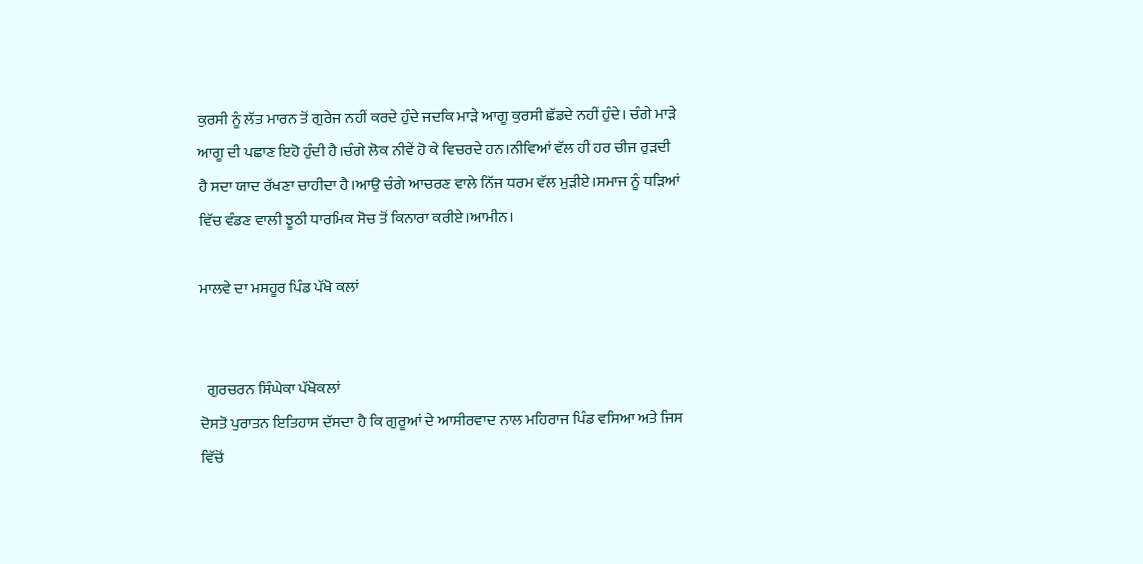ਕੁਰਸੀ ਨੂੰ ਲੱਤ ਮਾਰਨ ਤੋਂ ਗੁਰੇਜ ਨਹੀਂ ਕਰਦੇ ਹੁੰਦੇ ਜਦਕਿ ਮਾੜੇ ਆਗੂ ਕੁਰਸੀ ਛੱਡਦੇ ਨਹੀਂ ਹੁੰਦੇ। ਚੰਗੇ ਮਾੜੇ ਆਗੂ ਦੀ ਪਛਾਣ ਇਹੋ ਹੁੰਦੀ ਹੈ।ਚੰਗੇ ਲੋਕ ਨੀਵੇਂ ਹੋ ਕੇ ਵਿਚਰਦੇ ਹਨ।ਨੀਵਿਆਂ ਵੱਲ ਹੀ ਹਰ ਚੀਜ ਰੁੜਦੀ ਹੈ ਸਦਾ ਯਾਦ ਰੱਖਣਾ ਚਾਹੀਦਾ ਹੈ।ਆਉ ਚੰਗੇ ਆਚਰਣ ਵਾਲੇ ਨਿੱਜ ਧਰਮ ਵੱਲ ਮੁੜੀਏ।ਸਮਾਜ ਨੂੰ ਧੜਿਆਂ ਵਿੱਚ ਵੰਡਣ ਵਾਲੀ ਝੂਠੀ ਧਾਰਮਿਕ ਸੋਚ ਤੋਂ ਕਿਨਾਰਾ ਕਰੀਏ।ਆਮੀਨ।

ਮਾਲਵੇ ਦਾ ਮਸਹੂਰ ਪਿੰਡ ਪੱਖੋ ਕਲਾਂ


  ਗੁਰਚਰਨ ਸਿੰਘੇਕਾ ਪੱਖੋਕਲਾਂ
ਦੋਸਤੋ ਪੁਰਾਤਨ ਇਤਿਹਾਸ ਦੱਸਦਾ ਹੈ ਕਿ ਗੁਰੂਆਂ ਦੇ ਆਸੀਰਵਾਦ ਨਾਲ ਮਹਿਰਾਜ ਪਿੰਡ ਵਸਿਆ ਅਤੇ ਜਿਸ  ਵਿੱਚੋਂ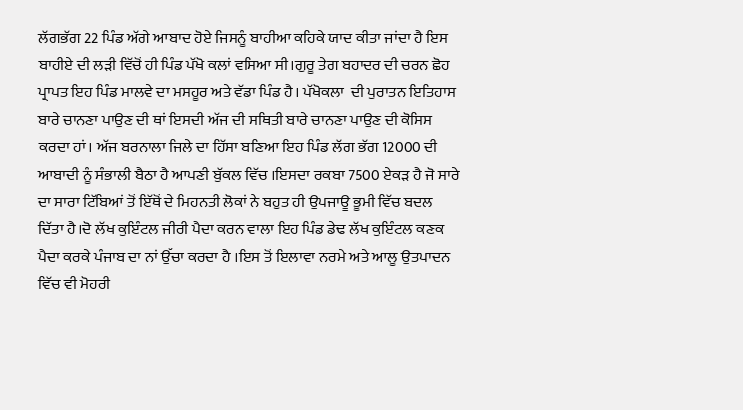ਲੱਗਭੱਗ 22 ਪਿੰਡ ਅੱਗੇ ਆਬਾਦ ਹੋਏ ਜਿਸਨੂੰ ਬਾਹੀਆ ਕਹਿਕੇ ਯਾਦ ਕੀਤਾ ਜਾਂਦਾ ਹੈ ਇਸ ਬਾਹੀਏ ਦੀ ਲੜੀ ਵਿੱਚੋਂ ਹੀ ਪਿੰਡ ਪੱਖੋ ਕਲਾਂ ਵਸਿਆ ਸੀ।ਗੁਰੂ ਤੇਗ ਬਹਾਦਰ ਦੀ ਚਰਨ ਛੋਹ ਪ੍ਰਾਪਤ ਇਹ ਪਿੰਡ ਮਾਲਵੇ ਦਾ ਮਸਹੂਰ ਅਤੇ ਵੱਡਾ ਪਿੰਡ ਹੈ। ਪੱਖੋਕਲਾ  ਦੀ ਪੁਰਾਤਨ ਇਤਿਹਾਸ ਬਾਰੇ ਚਾਨਣਾ ਪਾਉਣ ਦੀ ਥਾਂ ਇਸਦੀ ਅੱਜ ਦੀ ਸਥਿਤੀ ਬਾਰੇ ਚਾਨਣਾ ਪਾਉਣ ਦੀ ਕੋਸਿਸ ਕਰਦਾ ਹਾਂ। ਅੱਜ ਬਰਨਾਲਾ ਜਿਲੇ ਦਾ ਹਿੱਸਾ ਬਣਿਆ ਇਹ ਪਿੰਡ ਲੱਗ ਭੱਗ 12000 ਦੀ ਆਬਾਦੀ ਨੂੰ ਸੰਭਾਲੀ ਬੈਠਾ ਹੈ ਆਪਣੀ ਬੁੱਕਲ ਵਿੱਚ ।ਇਸਦਾ ਰਕਬਾ 7500 ਏਕੜ ਹੈ ਜੋ ਸਾਰੇ ਦਾ ਸਾਰਾ ਟਿੱਬਿਆਂ ਤੋਂ ਇੱਥੋਂ ਦੇ ਮਿਹਨਤੀ ਲੋਕਾਂ ਨੇ ਬਹੁਤ ਹੀ ਉਪਜਾਊ ਭੂਮੀ ਵਿੱਚ ਬਦਲ ਦਿੱਤਾ ਹੈ।ਦੋ ਲੱਖ ਕੁਇੰਟਲ ਜੀਰੀ ਪੈਦਾ ਕਰਨ ਵਾਲਾ ਇਹ ਪਿੰਡ ਡੇਢ ਲੱਖ ਕੁਇੰਟਲ ਕਣਕ ਪੈਦਾ ਕਰਕੇ ਪੰਜਾਬ ਦਾ ਨਾਂ ਉੱਚਾ ਕਰਦਾ ਹੈ ।ਇਸ ਤੋਂ ਇਲਾਵਾ ਨਰਮੇ ਅਤੇ ਆਲੂ ਉਤਪਾਦਨ ਵਿੱਚ ਵੀ ਮੋਹਰੀ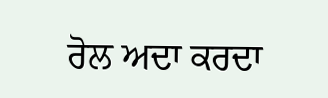ਰੋਲ ਅਦਾ ਕਰਦਾ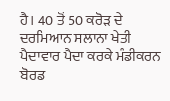ਹੈ। 40 ਤੋਂ 50 ਕਰੋੜ ਦੇ ਦਰਮਿਆਨ ਸਲਾਨਾ ਖੇਤੀ ਪੈਦਾਵਾਰ ਪੈਦਾ ਕਰਕੇ ਮੰਡੀਕਰਨ ਬੋਰਡ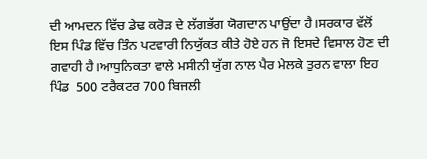ਦੀ ਆਮਦਨ ਵਿੱਚ ਡੇਢ ਕਰੋੜ ਦੇ ਲੱਗਭੱਗ ਯੋਗਦਾਨ ਪਾਉਂਦਾ ਹੈ।ਸਰਕਾਰ ਵੱਲੋਂ ਇਸ ਪਿੰਡ ਵਿੱਚ ਤਿੰਨ ਪਟਵਾਰੀ ਨਿਯੁੱਕਤ ਕੀਤੇ ਹੋਏ ਹਨ ਜੋ ਇਸਦੇ ਵਿਸਾਲ ਹੋਣ ਦੀ ਗਵਾਹੀ ਹੈ।ਆਧੁਨਿਕਤਾ ਵਾਲੇ ਮਸੀਨੀ ਯੁੱਗ ਨਾਲ ਪੈਰ ਮੇਲਕੇ ਤੁਰਨ ਵਾਲਾ ਇਹ ਪਿੰਡ  500 ਟਰੈਕਟਰ 700 ਬਿਜਲੀ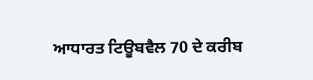ਆਧਾਰਤ ਟਿਊਬਵੈਲ 70 ਦੇ ਕਰੀਬ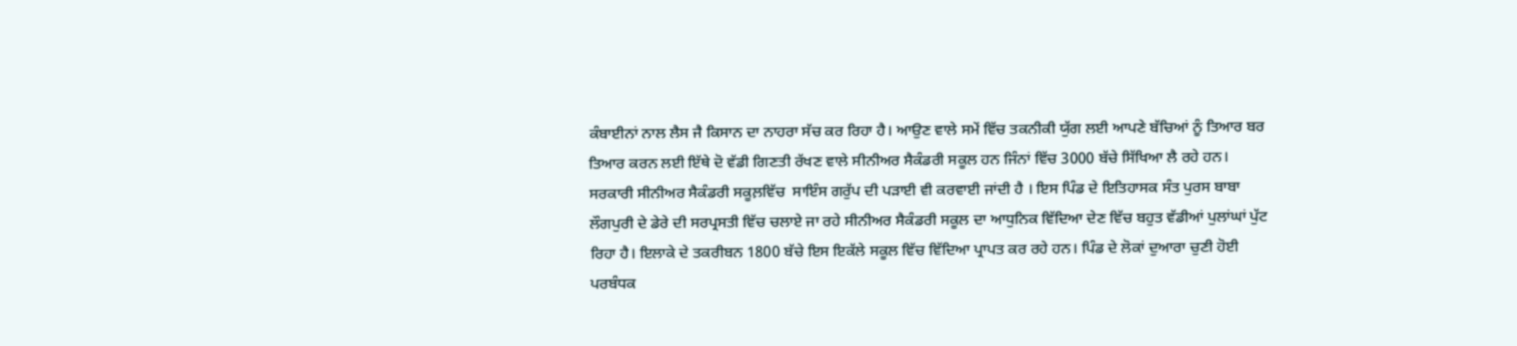ਕੰਬਾਈਨਾਂ ਨਾਲ ਲੈਸ ਜੈ ਕਿਸਾਨ ਦਾ ਨਾਹਰਾ ਸੱਚ ਕਰ ਰਿਹਾ ਹੈ। ਆਉਣ ਵਾਲੇ ਸਮੇਂ ਵਿੱਚ ਤਕਨੀਕੀ ਯੁੱਗ ਲਈ ਆਪਣੇ ਬੱਚਿਆਂ ਨੂੰ ਤਿਆਰ ਬਰ ਤਿਆਰ ਕਰਨ ਲਈ ਇੱਥੇ ਦੋ ਵੱਡੀ ਗਿਣਤੀ ਰੱਖਣ ਵਾਲੇ ਸੀਨੀਅਰ ਸੈਕੰਡਰੀ ਸਕੂਲ ਹਨ ਜਿੰਨਾਂ ਵਿੱਚ 3000 ਬੱਚੇ ਸਿੱਖਿਆ ਲੈ ਰਹੇ ਹਨ। ਸਰਕਾਰੀ ਸੀਨੀਅਰ ਸੈਕੰਡਰੀ ਸਕੂਲ਼ਵਿੱਚ  ਸਾਇੰਸ ਗਰੁੱਪ ਦੀ ਪੜਾਈ ਵੀ ਕਰਵਾਈ ਜਾਂਦੀ ਹੈ । ਇਸ ਪਿੰਡ ਦੇ ਇਤਿਹਾਸਕ ਸੰਤ ਪੁਰਸ ਬਾਬਾ ਲੌਗਪੁਰੀ ਦੇ ਡੇਰੇ ਦੀ ਸਰਪ੍ਰਸਤੀ ਵਿੱਚ ਚਲਾਏ ਜਾ ਰਹੇ ਸੀਨੀਅਰ ਸੈਕੰਡਰੀ ਸਕੂਲ ਦਾ ਆਧੁਨਿਕ ਵਿੱਦਿਆ ਦੇਣ ਵਿੱਚ ਬਹੁਤ ਵੱਡੀਆਂ ਪੁਲਾਂਘਾਂ ਪੁੱਟ ਰਿਹਾ ਹੈ। ਇਲਾਕੇ ਦੇ ਤਕਰੀਬਨ 1800 ਬੱਚੇ ਇਸ ਇਕੱਲੇ ਸਕੂਲ ਵਿੱਚ ਵਿੱਦਿਆ ਪ੍ਰਾਪਤ ਕਰ ਰਹੇ ਹਨ। ਪਿੰਡ ਦੇ ਲੋਕਾਂ ਦੁਆਰਾ ਚੁਣੀ ਹੋਈ ਪਰਬੰਧਕ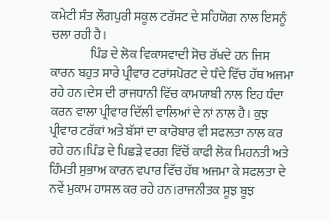ਕਮੇਟੀ ਸੰਤ ਲੌਗਪੁਰੀ ਸਕੂਲ ਟਰੱਸਟ ਦੇ ਸਹਿਯੋਗ ਨਾਲ ਇਸਨੂੰ ਚਲਾ ਰਹੀ ਹੈ।
                ਪਿੰਡ ਦੇ ਲੋਕ ਵਿਕਾਸਵਾਦੀ ਸੋਚ ਰੱਖਦੇ ਹਨ ਜਿਸ ਕਾਰਨ ਬਹੁਤ ਸਾਰੇ ਪ੍ਰੀਵਾਰ ਟਰਾਂਸਪੋਰਟ ਦੇ ਧੰਦੇ ਵਿੱਚ ਹੱਥ ਅਜਮਾ ਰਹੇ ਹਨ।ਦੇਸ ਦੀ ਰਾਜਧਾਨੀ ਵਿੱਚ ਕਾਮਯਾਬੀ ਨਾਲ ਇਹ ਧੰਦਾ ਕਰਨ ਵਾਲਾ ਪ੍ਰੀਵਾਰ ਦਿੱਲੀ ਵਾਲਿਆਂ ਦੇ ਨਾਂ ਨਾਲ ਹੈ। ਕੁਝ ਪ੍ਰੀਵਾਰ ਟਰੱਕਾਂ ਅਤੇ ਬੱਸਾਂ ਦਾ ਕਾਰੋਬਾਰ ਵੀ ਸਫਲਤਾ ਨਾਲ ਕਰ ਰਹੇ ਹਨ।ਪਿੰਡ ਦੇ ਪਿਛੜੇ ਵਰਗ ਵਿੱਚੋਂ ਕਾਫੀ ਲੋਕ ਮਿਹਨਤੀ ਅਤੇ ਹਿੰਮਤੀ ਸੁਭਾਅ ਕਾਰਨ ਵਪਾਰ ਵਿੱਚ ਹੱਥ ਅਜਮਾ ਕੇ ਸਫਲਤਾ ਦੇ ਨਵੇਂ ਮੁਕਾਮ ਹਾਸਲ ਕਰ ਰਹੇ ਹਨ।ਰਾਜਨੀਤਕ ਸੂਝ ਬੂਝ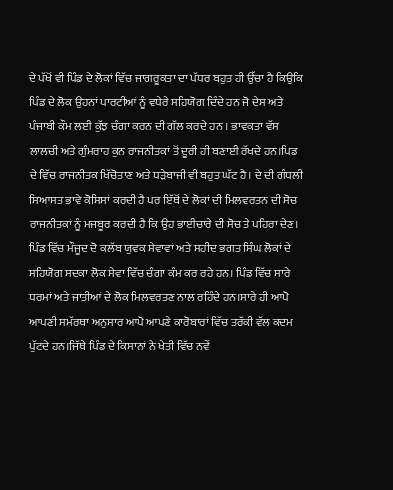ਦੇ ਪੱਖੋਂ ਵੀ ਪਿੰਡ ਦੇ ਲੋਕਾਂ ਵਿੱਚ ਜਾਗਰੂਕਤਾ ਦਾ ਪੱਧਰ ਬਹੁਤ ਹੀ ਉੱਚਾ ਹੈ ਕਿਉਕਿ ਪਿੰਡ ਦੇ ਲੋਕ ਉਹਨਾਂ ਪਾਰਟੀਆਂ ਨੂੰ ਵਧੇਰੇ ਸਹਿਯੋਗ ਦਿੰਦੇ ਹਨ ਜੋ ਦੇਸ ਅਤੇ ਪੰਜਾਬੀ ਕੌਮ ਲਈ ਕੁੱਝ ਚੰਗਾ ਕਰਨ ਦੀ ਗੱਲ ਕਰਦੇ ਹਨ । ਭਾਵਕਤਾ ਵੱਸ ਲਾਲਚੀ ਅਤੇ ਗੁੰਮਰਾਹ ਕੁਨ ਰਾਜਨੀਤਕਾਂ ਤੋਂ ਦੂਰੀ ਹੀ ਬਣਾਈ ਰੱਖਦੇ ਹਨ।ਪਿਡ ਦੇ ਵਿੱਚ ਰਾਜਨੀਤਕ ਖਿੱਚੋਤਾਣ ਅਤੇ ਧੜੇਬਾਜੀ ਵੀ ਬਹੁਤ ਘੱਟ ਹੈ। ਦੇ ਦੀ ਗੰਧਲੀ ਸਿਆਸਤ ਭਾਵੇ ਕੋਸਿਸਾਂ ਕਰਦੀ ਹੈ ਪਰ ਇੱਥੋਂ ਦੇ ਲੋਕਾਂ ਦੀ ਮਿਲਵਰਤਨ ਦੀ ਸੋਚ ਰਾਜਨੀਤਕਾਂ ਨੂੰ ਮਜਬੂਰ ਕਰਦੀ ਹੈ ਕਿ ਉਹ ਭਾਈਚਾਰੇ ਦੀ ਸੋਚ ਤੇ ਪਹਿਰਾ ਦੇਣ। ਪਿੰਡ ਵਿੱਚ ਮੌਜੂਦ ਦੋ ਕਲੱਬ ਯੁਵਕ ਸੇਵਾਵਾਂ ਅਤੇ ਸਹੀਦ ਭਗਤ ਸਿੰਘ ਲੋਕਾਂ ਦੇ ਸਹਿਯੋਗ ਸਦਕਾ ਲੋਕ ਸੇਵਾ ਵਿੱਚ ਚੰਗਾ ਕੰਮ ਕਰ ਰਹੇ ਹਨ। ਪਿੰਡ ਵਿੱਚ ਸਾਰੇ ਧਰਮਾਂ ਅਤੇ ਜਾਤੀਆਂ ਦੇ ਲੋਕ ਮਿਲਵਰਤਣ ਨਾਲ ਰਹਿੰਦੇ ਹਨ।ਸਾਰੇ ਹੀ ਆਪੋ ਆਪਣੀ ਸਮੱਰਥਾ ਅਨੁਸਾਰ ਆਪੋ ਆਪਣੇ ਕਾਰੋਬਾਰਾਂ ਵਿੱਚ ਤਰੱਕੀ ਵੱਲ ਕਦਮ ਪੁੱਟਦੇ ਹਨ।ਜਿੱਥੇ ਪਿੰਡ ਦੇ ਕਿਸਾਨਾਂ ਨੇ ਖੇਤੀ ਵਿੱਚ ਨਵੇਂ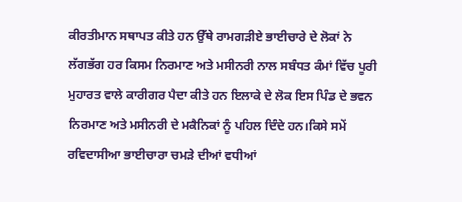ਕੀਰਤੀਮਾਨ ਸਥਾਪਤ ਕੀਤੇ ਹਨ ਉੱਥੇ ਰਾਮਗੜੀਏ ਭਾਈਚਾਰੇ ਦੇ ਲੋਕਾਂ ਨੇ ਲੱਗਭੱਗ ਹਰ ਕਿਸਮ ਨਿਰਮਾਣ ਅਤੇ ਮਸੀਨਰੀ ਨਾਲ ਸਬੰਧਤ ਕੰਮਾਂ ਵਿੱਚ ਪੂਰੀ ਮੁਹਾਰਤ ਵਾਲੇ ਕਾਰੀਗਰ ਪੈਦਾ ਕੀਤੇ ਹਨ ਇਲਾਕੇ ਦੇ ਲੋਕ ਇਸ ਪਿੰਡ ਦੇ ਭਵਨ ਨਿਰਮਾਣ ਅਤੇ ਮਸੀਨਰੀ ਦੇ ਮਕੈਨਿਕਾਂ ਨੂੰ ਪਹਿਲ ਦਿੰਦੇ ਹਨ।ਕਿਸੇ ਸਮੇਂ ਰਵਿਦਾਸੀਆ ਭਾਈਚਾਰਾ ਚਮੜੇ ਦੀਆਂ ਵਧੀਆਂ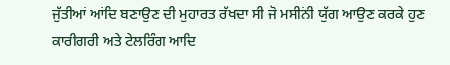ਜੁੱਤੀਆਂ ਆਂਦਿ ਬਣਾਉਣ ਦੀ ਮੁਹਾਰਤ ਰੱਖਦਾ ਸੀ ਜੋ ਮਸੀਨਂੀ ਯੁੱਗ ਆਉਣ ਕਰਕੇ ਹੁਣ ਕਾਰੀਗਰੀ ਅਤੇ ਟੇਲਰਿੰਗ ਆਦਿ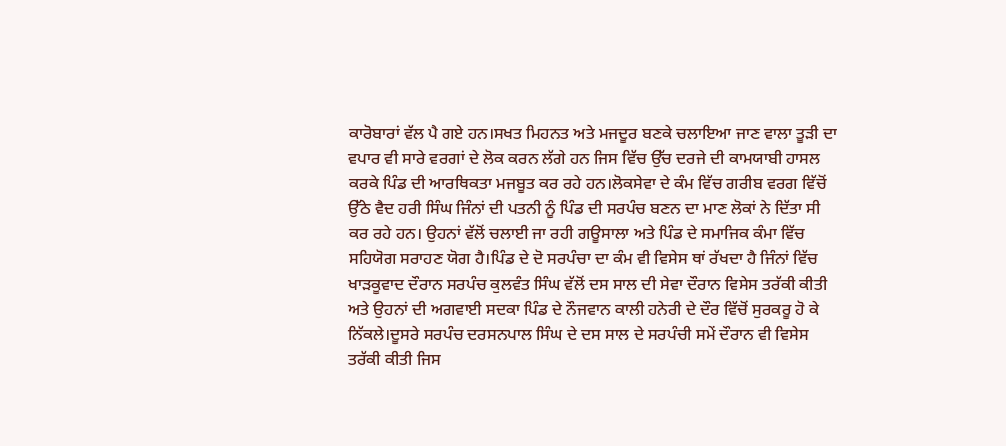ਕਾਰੋਬਾਰਾਂ ਵੱਲ ਪੈ ਗਏ ਹਨ।ਸਖਤ ਮਿਹਨਤ ਅਤੇ ਮਜਦੂਰ ਬਣਕੇ ਚਲਾਇਆ ਜਾਣ ਵਾਲਾ ਤੂੜੀ ਦਾ ਵਪਾਰ ਵੀ ਸਾਰੇ ਵਰਗਾਂ ਦੇ ਲੋਕ ਕਰਨ ਲੱਗੇ ਹਨ ਜਿਸ ਵਿੱਚ ਉੱਚ ਦਰਜੇ ਦੀ ਕਾਮਯਾਬੀ ਹਾਸਲ ਕਰਕੇ ਪਿੰਡ ਦੀ ਆਰਥਿਕਤਾ ਮਜਬੂਤ ਕਰ ਰਹੇ ਹਨ।ਲੋਕਸੇਵਾ ਦੇ ਕੰਮ ਵਿੱਚ ਗਰੀਬ ਵਰਗ ਵਿੱਚੋਂ ਉੱਠੇ ਵੈਦ ਹਰੀ ਸਿੰਘ ਜਿੰਨਾਂ ਦੀ ਪਤਨੀ ਨੂੰ ਪਿੰਡ ਦੀ ਸਰਪੰਚ ਬਣਨ ਦਾ ਮਾਣ ਲੋਕਾਂ ਨੇ ਦਿੱਤਾ ਸੀ ਕਰ ਰਹੇ ਹਨ। ਉਹਨਾਂ ਵੱਲੋਂ ਚਲਾਈ ਜਾ ਰਹੀ ਗਊਸਾਲਾ ਅਤੇ ਪਿੰਡ ਦੇ ਸਮਾਜਿਕ ਕੰਮਾ ਵਿੱਚ ਸਹਿਯੋਗ ਸਰਾਹਣ ਯੋਗ ਹੈ।ਪਿੰਡ ਦੇ ਦੋ ਸਰਪੰਚਾ ਦਾ ਕੰਮ ਵੀ ਵਿਸੇਸ ਥਾਂ ਰੱਖਦਾ ਹੈ ਜਿੰਨਾਂ ਵਿੱਚ ਖਾੜਕੂਵਾਦ ਦੌਰਾਨ ਸਰਪੰਚ ਕੁਲਵੰਤ ਸਿੰਘ ਵੱਲੋਂ ਦਸ ਸਾਲ ਦੀ ਸੇਵਾ ਦੌਰਾਨ ਵਿਸੇਸ ਤਰੱਕੀ ਕੀਤੀ ਅਤੇ ਉਹਨਾਂ ਦੀ ਅਗਵਾਈ ਸਦਕਾ ਪਿੰਡ ਦੇ ਨੌਜਵਾਨ ਕਾਲੀ ਹਨੇਰੀ ਦੇ ਦੌਰ ਵਿੱਚੋਂ ਸੁਰਕਰੂ ਹੋ ਕੇ ਨਿੱਕਲੇ।ਦੂਸਰੇ ਸਰਪੰਚ ਦਰਸਨਪਾਲ ਸਿੰਘ ਦੇ ਦਸ ਸਾਲ ਦੇ ਸਰਪੰਚੀ ਸਮੇਂ ਦੌਰਾਨ ਵੀ ਵਿਸੇਸ ਤਰੱਕੀ ਕੀਤੀ ਜਿਸ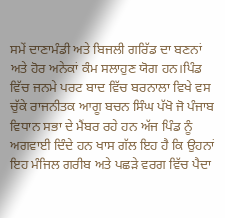ਸਮੇਂ ਦਾਣਾਮੰਡੀ ਅਤੇ ਬਿਜਲੀ ਗਰਿੱਡ ਦਾ ਬਣਨਾਂ ਅਤੇ ਹੋਰ ਅਨੇਕਾਂ ਕੰਮ ਸਲਾਹੁਣ ਯੋਗ ਹਨ।ਪਿੰਡ ਵਿੱਚ ਜਨਮੇ ਪਰਟ ਬਾਦ ਵਿੱਚ ਬਰਨਾਲਾ ਵਿਖੇ ਵਸ ਚੁੱਕੇ ਰਾਜਨੀਤਕ ਆਗੂ ਬਚਨ ਸਿੰਘ ਪੱਖੋ ਜੋ ਪੰਜਾਬ ਵਿਧਾਨ ਸਭਾ ਦੇ ਮੈਂਬਰ ਰਹੇ ਹਨ ਅੱਜ ਪਿੰਡ ਨੂੰ ਅਗਵਾਈ ਦਿੰਦੇ ਹਨ ਖਾਸ ਗੱਲ ਇਹ ਹੈ ਕਿ ਉਹਨਾਂ ਇਹ ਮੰਜਿਲ ਗਰੀਬ ਅਤੇ ਪਛੜੇ ਵਰਗ ਵਿੱਚ ਪੈਦਾ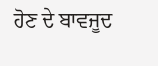ਹੋਣ ਦੇ ਬਾਵਜੂਦ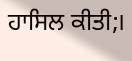ਹਾਸਿਲ ਕੀਤੀ;।